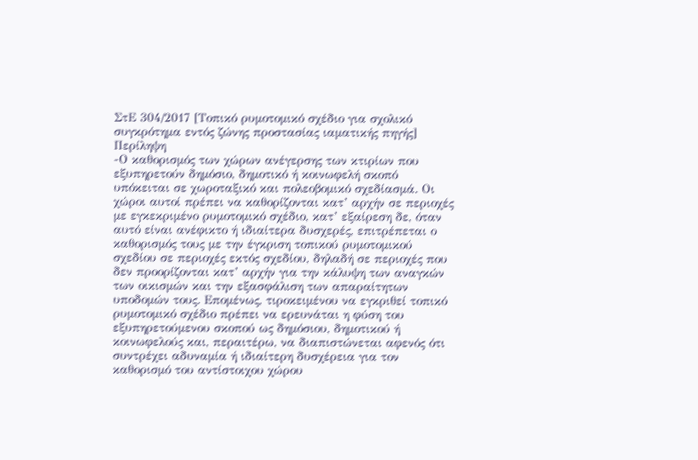ΣτΕ 304/2017 [Τοπικό ρυμοτομικό σχέδιο για σχολικό συγκρότημα εντός ζώνης προστασίας ιαματικής πηγής]
Περίληψη
-Ο καθορισμός των χώρων ανέγερσης των κτιρίων που εξυπηρετούν δημόσιο, δημοτικό ή κοινωφελή σκοπό υπόκειται σε χωροταξικό και πολεοβομικό σχεδίασμά. Οι χώροι αυτοί πρέπει να καθορίζονται κατ’ αρχήν σε περιοχές με εγκεκριμένο ρυμοτομικό σχέδιο, κατ’ εξαίρεση δε, όταν αυτό είναι ανέφικτο ή ιδιαίτερα δυσχερές, επιτρέπεται ο καθορισμός τους με την έγκριση τοπικού ρυμοτομικού σχεδίου σε περιοχές εκτός σχεδίου, δηλαδή σε περιοχές που δεν προορίζονται κατ’ αρχήν για την κάλυψη των αναγκών των οικισμών και την εξασφάλιση των απαραίτητων υποδομών τους. Επομένως, τιροκειμένου να εγκριθεί τοπικό ρυμοτομικό σχέδιο πρέπει να ερευνάται η φύση του εξυπηρετούμενου σκοπού ως δημόσιου, δημοτικού ή κοινωφελούς και, περαιτέρω, να διαπιστώνεται αφενός ότι συντρέχει αδυναμία ή ιδιαίτερη δυσχέρεια για τον καθορισμό του αντίστοιχου χώρου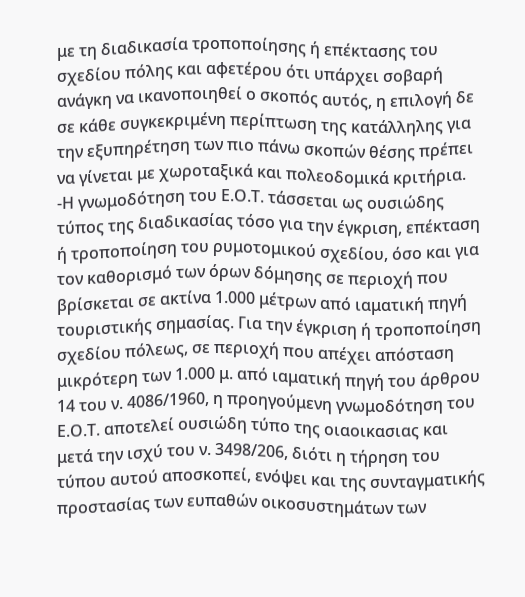με τη διαδικασία τροποποίησης ή επέκτασης του σχεδίου πόλης και αφετέρου ότι υπάρχει σοβαρή ανάγκη να ικανοποιηθεί ο σκοπός αυτός, η επιλογή δε σε κάθε συγκεκριμένη περίπτωση της κατάλληλης για την εξυπηρέτηση των πιο πάνω σκοπών θέσης πρέπει να γίνεται με χωροταξικά και πολεοδομικά κριτήρια.
-Η γνωμοδότηση του Ε.Ο.Τ. τάσσεται ως ουσιώδης τύπος της διαδικασίας τόσο για την έγκριση, επέκταση ή τροποποίηση του ρυμοτομικού σχεδίου, όσο και για τον καθορισμό των όρων δόμησης σε περιοχή που βρίσκεται σε ακτίνα 1.000 μέτρων από ιαματική πηγή τουριστικής σημασίας. Για την έγκριση ή τροποποίηση σχεδίου πόλεως, σε περιοχή που απέχει απόσταση μικρότερη των 1.000 μ. από ιαματική πηγή του άρθρου 14 του ν. 4086/1960, η προηγούμενη γνωμοδότηση του Ε.Ο.Τ. αποτελεί ουσιώδη τύπο της οιαοικασιας και μετά την ισχύ του ν. 3498/206, διότι η τήρηση του τύπου αυτού αποσκοπεί, ενόψει και της συνταγματικής προστασίας των ευπαθών οικοσυστημάτων των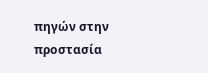πηγών στην προστασία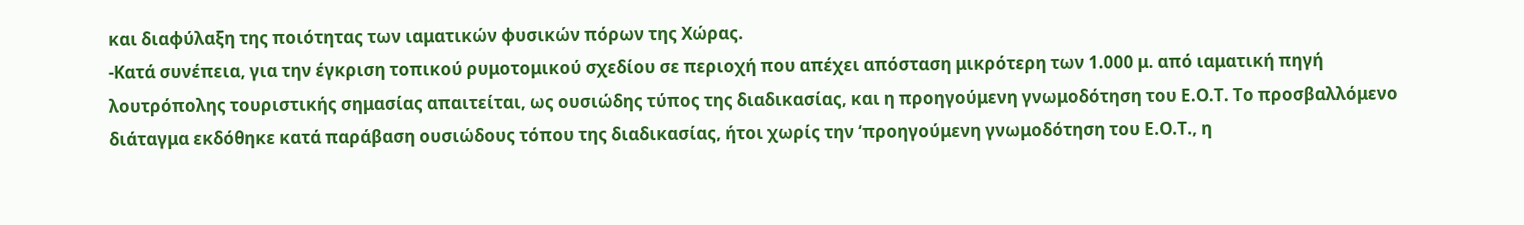και διαφύλαξη της ποιότητας των ιαματικών φυσικών πόρων της Χώρας.
-Κατά συνέπεια, για την έγκριση τοπικού ρυμοτομικού σχεδίου σε περιοχή που απέχει απόσταση μικρότερη των 1.000 μ. από ιαματική πηγή λουτρόπολης τουριστικής σημασίας απαιτείται, ως ουσιώδης τύπος της διαδικασίας, και η προηγούμενη γνωμοδότηση του Ε.Ο.Τ. Το προσβαλλόμενο διάταγμα εκδόθηκε κατά παράβαση ουσιώδους τόπου της διαδικασίας, ήτοι χωρίς την ‘προηγούμενη γνωμοδότηση του Ε.Ο.Τ., η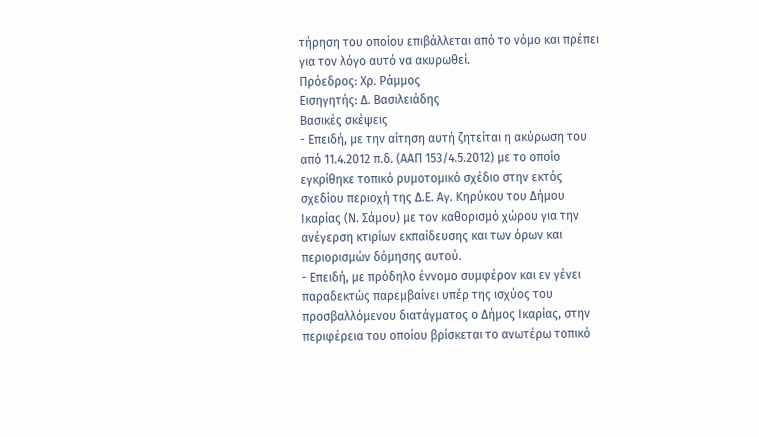τήρηση του οποίου επιβάλλεται από το νόμο και πρέπει για τον λόγο αυτό να ακυρωθεί.
Πρόεδρος: Χρ. Ράμμος
Εισηγητής: Δ. Βασιλειάδης
Βασικές σκέψεις
- Επειδή, με την αίτηση αυτή ζητείται η ακύρωση του από 11.4.2012 π.δ. (ΑΑΠ 153/4.5.2012) με το οποίο εγκρίθηκε τοπικό ρυμοτομικό σχέδιο στην εκτός σχεδίου περιοχή της Δ.Ε. Αγ. Κηρύκου του Δήμου Ικαρίας (Ν. Σάμου) με τον καθορισμό χώρου για την ανέγερση κτιρίων εκπαίδευσης και των όρων και περιορισμών δόμησης αυτού.
- Επειδή, με πρόδηλο έννομο συμφέρον και εν γένει παραδεκτώς παρεμβαίνει υπέρ της ισχύος του προσβαλλόμενου διατάγματος ο Δήμος Ικαρίας, στην περιφέρεια του οποίου βρίσκεται το ανωτέρω τοπικό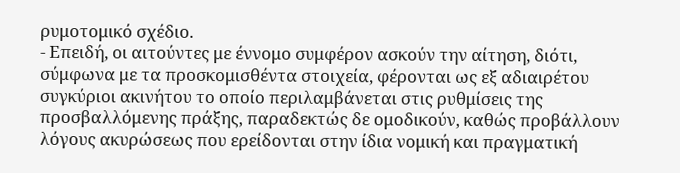ρυμοτομικό σχέδιο.
- Επειδή, οι αιτούντες με έννομο συμφέρον ασκούν την αίτηση, διότι, σύμφωνα με τα προσκομισθέντα στοιχεία, φέρονται ως εξ αδιαιρέτου συγκύριοι ακινήτου το οποίο περιλαμβάνεται στις ρυθμίσεις της προσβαλλόμενης πράξης, παραδεκτώς δε ομοδικούν, καθώς προβάλλουν λόγους ακυρώσεως που ερείδονται στην ίδια νομική και πραγματική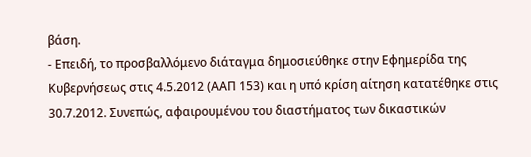βάση.
- Επειδή, το προσβαλλόμενο διάταγμα δημοσιεύθηκε στην Εφημερίδα της Κυβερνήσεως στις 4.5.2012 (ΑΑΠ 153) και η υπό κρίση αίτηση κατατέθηκε στις 30.7.2012. Συνεπώς, αφαιρουμένου του διαστήματος των δικαστικών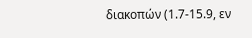διακοπών (1.7-15.9, εν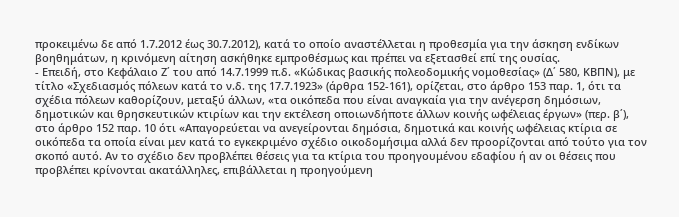προκειμένω δε από 1.7.2012 έως 30.7.2012), κατά το οποίο αναστέλλεται η προθεσμία για την άσκηση ενδίκων βοηθημάτων, η κρινόμενη αίτηση ασκήθηκε εμπροθέσμως και πρέπει να εξετασθεί επί της ουσίας.
- Επειδή, στο Κεφάλαιο Ζ΄ του από 14.7.1999 π.δ. «Κώδικας βασικής πολεοδομικής νομοθεσίας» (Δ΄ 580, ΚΒΠΝ), με τίτλο «Σχεδιασμός πόλεων κατά το ν.δ. της 17.7.1923» (άρθρα 152-161), ορίζεται, στο άρθρο 153 παρ. 1, ότι τα σχέδια πόλεων καθορίζουν, μεταξύ άλλων, «τα οικόπεδα που είναι αναγκαία για την ανέγερση δημόσιων, δημοτικών και θρησκευτικών κτιρίων και την εκτέλεση οποιωνδήποτε άλλων κοινής ωφέλειας έργων» (περ. β΄), στο άρθρο 152 παρ. 10 ότι «Απαγορεύεται να ανεγείρονται δημόσια, δημοτικά και κοινής ωφέλειας κτίρια σε οικόπεδα τα οποία είναι μεν κατά το εγκεκριμένο σχέδιο οικοδομήσιμα αλλά δεν προορίζονται από τούτο για τον σκοπό αυτό. Αν το σχέδιο δεν προβλέπει θέσεις για τα κτίρια του προηγουμένου εδαφίου ή αν οι θέσεις που προβλέπει κρίνονται ακατάλληλες, επιβάλλεται η προηγούμενη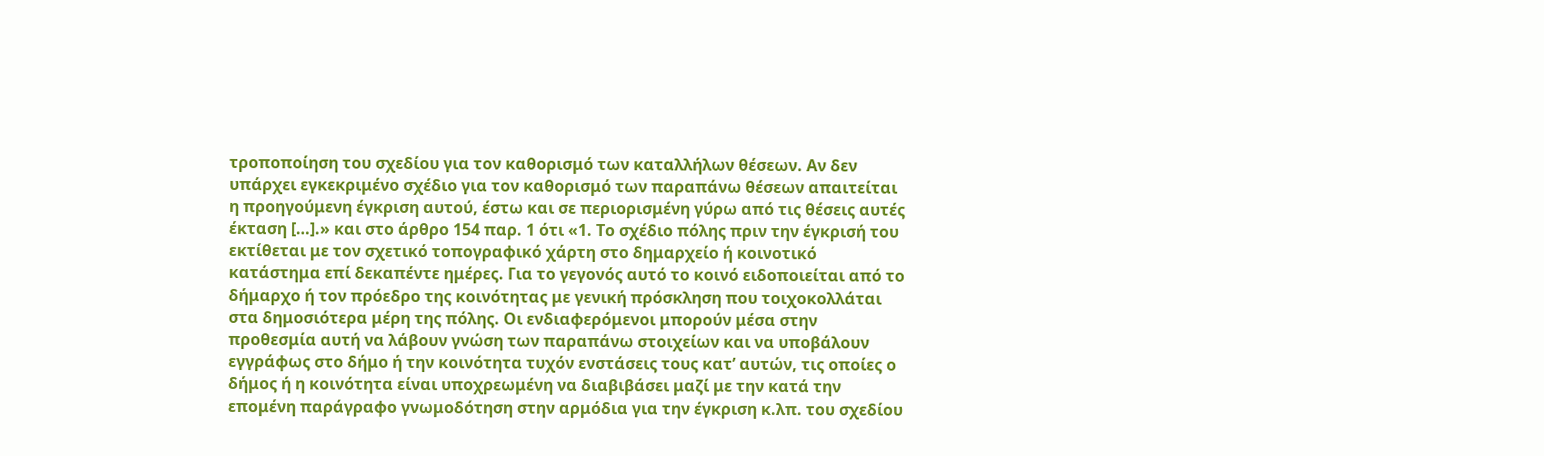τροποποίηση του σχεδίου για τον καθορισμό των καταλλήλων θέσεων. Αν δεν υπάρχει εγκεκριμένο σχέδιο για τον καθορισμό των παραπάνω θέσεων απαιτείται η προηγούμενη έγκριση αυτού, έστω και σε περιορισμένη γύρω από τις θέσεις αυτές έκταση […].» και στο άρθρο 154 παρ. 1 ότι «1. Το σχέδιο πόλης πριν την έγκρισή του εκτίθεται με τον σχετικό τοπογραφικό χάρτη στο δημαρχείο ή κοινοτικό κατάστημα επί δεκαπέντε ημέρες. Για το γεγονός αυτό το κοινό ειδοποιείται από το δήμαρχο ή τον πρόεδρο της κοινότητας με γενική πρόσκληση που τοιχοκολλάται στα δημοσιότερα μέρη της πόλης. Οι ενδιαφερόμενοι μπορούν μέσα στην προθεσμία αυτή να λάβουν γνώση των παραπάνω στοιχείων και να υποβάλουν εγγράφως στο δήμο ή την κοινότητα τυχόν ενστάσεις τους κατ’ αυτών, τις οποίες ο δήμος ή η κοινότητα είναι υποχρεωμένη να διαβιβάσει μαζί με την κατά την επομένη παράγραφο γνωμοδότηση στην αρμόδια για την έγκριση κ.λπ. του σχεδίου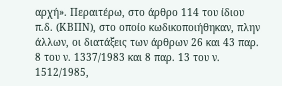αρχή». Περαιτέρω, στο άρθρο 114 του ίδιου π.δ. (ΚΒΠΝ), στο οποίο κωδικοποιήθηκαν, πλην άλλων, οι διατάξεις των άρθρων 26 και 43 παρ. 8 του ν. 1337/1983 και 8 παρ. 13 του ν. 1512/1985,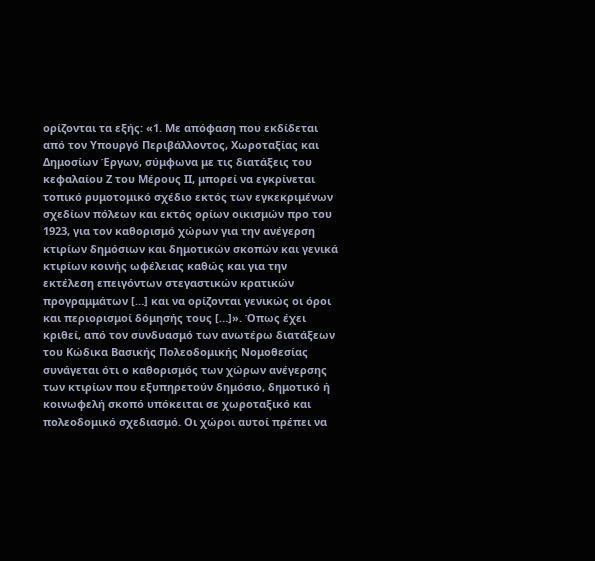ορίζονται τα εξής: «1. Με απόφαση που εκδίδεται από τον Υπουργό Περιβάλλοντος, Χωροταξίας και Δημοσίων Έργων, σύμφωνα με τις διατάξεις του κεφαλαίου Ζ του Μέρους ΙΙ, μπορεί να εγκρίνεται τοπικό ρυμοτομικό σχέδιο εκτός των εγκεκριμένων σχεδίων πόλεων και εκτός ορίων οικισμών προ του 1923, για τον καθορισμό χώρων για την ανέγερση κτιρίων δημόσιων και δημοτικών σκοπών και γενικά κτιρίων κοινής ωφέλειας καθώς και για την εκτέλεση επειγόντων στεγαστικών κρατικών προγραμμάτων […] και να ορίζονται γενικώς οι όροι και περιορισμοί δόμησής τους […]». Όπως έχει κριθεί, από τον συνδυασμό των ανωτέρω διατάξεων του Κώδικα Βασικής Πολεοδομικής Νομοθεσίας συνάγεται ότι ο καθορισμός των χώρων ανέγερσης των κτιρίων που εξυπηρετούν δημόσιο, δημοτικό ή κοινωφελή σκοπό υπόκειται σε χωροταξικό και πολεοδομικό σχεδιασμό. Οι χώροι αυτοί πρέπει να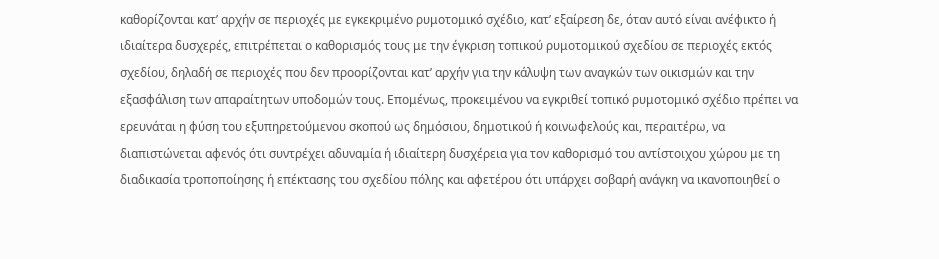καθορίζονται κατ’ αρχήν σε περιοχές με εγκεκριμένο ρυμοτομικό σχέδιο, κατ’ εξαίρεση δε, όταν αυτό είναι ανέφικτο ή ιδιαίτερα δυσχερές, επιτρέπεται ο καθορισμός τους με την έγκριση τοπικού ρυμοτομικού σχεδίου σε περιοχές εκτός σχεδίου, δηλαδή σε περιοχές που δεν προορίζονται κατ’ αρχήν για την κάλυψη των αναγκών των οικισμών και την εξασφάλιση των απαραίτητων υποδομών τους. Επομένως, προκειμένου να εγκριθεί τοπικό ρυμοτομικό σχέδιο πρέπει να ερευνάται η φύση του εξυπηρετούμενου σκοπού ως δημόσιου, δημοτικού ή κοινωφελούς και, περαιτέρω, να διαπιστώνεται αφενός ότι συντρέχει αδυναμία ή ιδιαίτερη δυσχέρεια για τον καθορισμό του αντίστοιχου χώρου με τη διαδικασία τροποποίησης ή επέκτασης του σχεδίου πόλης και αφετέρου ότι υπάρχει σοβαρή ανάγκη να ικανοποιηθεί ο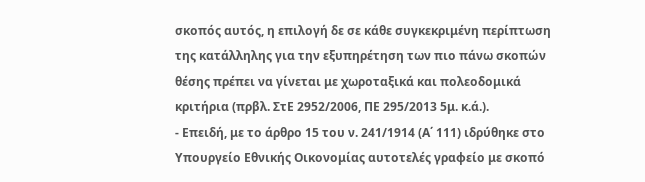σκοπός αυτός, η επιλογή δε σε κάθε συγκεκριμένη περίπτωση της κατάλληλης για την εξυπηρέτηση των πιο πάνω σκοπών θέσης πρέπει να γίνεται με χωροταξικά και πολεοδομικά κριτήρια (πρβλ. ΣτΕ 2952/2006, ΠΕ 295/2013 5μ. κ.ά.).
- Επειδή, με το άρθρο 15 του ν. 241/1914 (Α΄ 111) ιδρύθηκε στο Υπουργείο Εθνικής Οικονομίας αυτοτελές γραφείο με σκοπό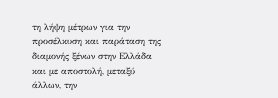τη λήψη μέτρων για την προσέλκυση και παράταση της διαμονής ξένων στην Ελλάδα και με αποστολή, μεταξύ άλλων, την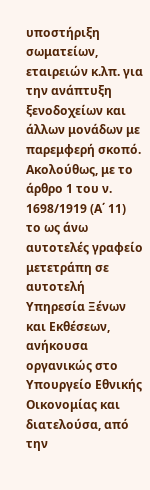υποστήριξη σωματείων, εταιρειών κ.λπ. για την ανάπτυξη ξενοδοχείων και άλλων μονάδων με παρεμφερή σκοπό. Ακολούθως, με το άρθρο 1 του ν. 1698/1919 (Α΄ 11) το ως άνω αυτοτελές γραφείο μετετράπη σε αυτοτελή Υπηρεσία Ξένων και Εκθέσεων, ανήκουσα οργανικώς στο Υπουργείο Εθνικής Οικονομίας και διατελούσα, από την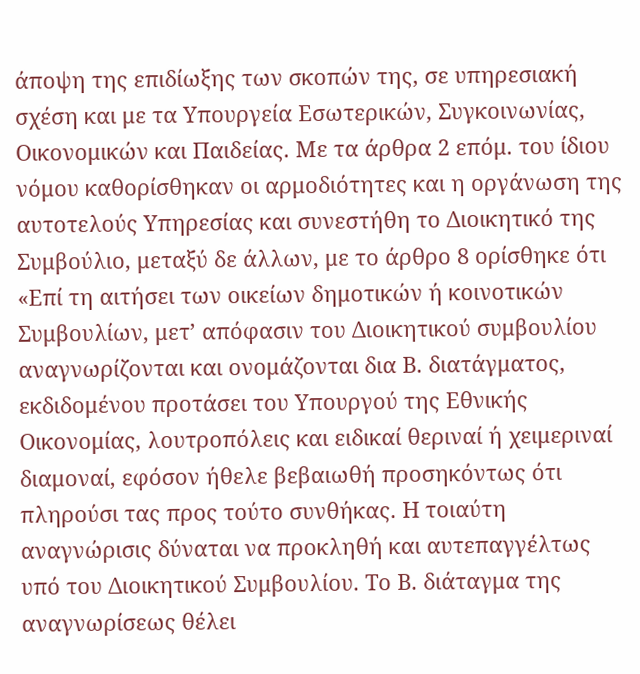άποψη της επιδίωξης των σκοπών της, σε υπηρεσιακή σχέση και με τα Υπουργεία Εσωτερικών, Συγκοινωνίας, Οικονομικών και Παιδείας. Με τα άρθρα 2 επόμ. του ίδιου νόμου καθορίσθηκαν οι αρμοδιότητες και η οργάνωση της αυτοτελούς Υπηρεσίας και συνεστήθη το Διοικητικό της Συμβούλιο, μεταξύ δε άλλων, με το άρθρο 8 ορίσθηκε ότι «Επί τη αιτήσει των οικείων δημοτικών ή κοινοτικών Συμβουλίων, μετ’ απόφασιν του Διοικητικού συμβουλίου αναγνωρίζονται και ονομάζονται δια Β. διατάγματος, εκδιδομένου προτάσει του Υπουργού της Εθνικής Οικονομίας, λουτροπόλεις και ειδικαί θεριναί ή χειμεριναί διαμοναί, εφόσον ήθελε βεβαιωθή προσηκόντως ότι πληρούσι τας προς τούτο συνθήκας. Η τοιαύτη αναγνώρισις δύναται να προκληθή και αυτεπαγγέλτως υπό του Διοικητικού Συμβουλίου. Το Β. διάταγμα της αναγνωρίσεως θέλει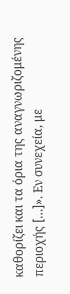καθορίζει και τα όρια της αναγνωριζομένης περιοχής […]». Εν συνεχεία, με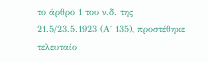το άρθρο 1 του ν.δ. της 21.5/23.5.1923 (Α΄ 135), προστέθηκε τελευταίο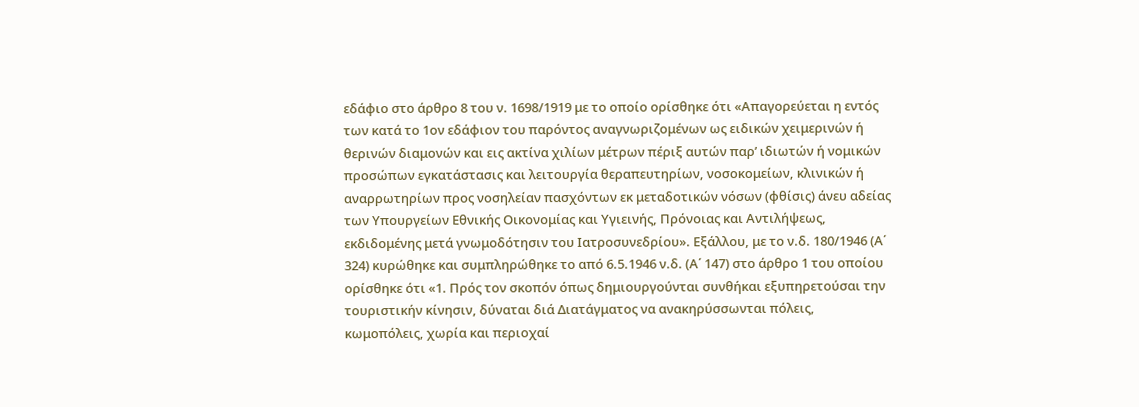εδάφιο στο άρθρο 8 του ν. 1698/1919 με το οποίο ορίσθηκε ότι «Απαγορεύεται η εντός των κατά το 1ον εδάφιον του παρόντος αναγνωριζομένων ως ειδικών χειμερινών ή θερινών διαμονών και εις ακτίνα χιλίων μέτρων πέριξ αυτών παρ’ ιδιωτών ή νομικών προσώπων εγκατάστασις και λειτουργία θεραπευτηρίων, νοσοκομείων, κλινικών ή αναρρωτηρίων προς νοσηλείαν πασχόντων εκ μεταδοτικών νόσων (φθίσις) άνευ αδείας των Υπουργείων Εθνικής Οικονομίας και Υγιεινής, Πρόνοιας και Αντιλήψεως, εκδιδομένης μετά γνωμοδότησιν του Ιατροσυνεδρίου». Εξάλλου, με το ν.δ. 180/1946 (Α΄ 324) κυρώθηκε και συμπληρώθηκε το από 6.5.1946 ν.δ. (Α΄ 147) στο άρθρο 1 του οποίου ορίσθηκε ότι «1. Πρός τον σκοπόν όπως δημιουργούνται συνθήκαι εξυπηρετούσαι την τουριστικήν κίνησιν, δύναται διά Διατάγματος να ανακηρύσσωνται πόλεις, κωμοπόλεις, χωρία και περιοχαί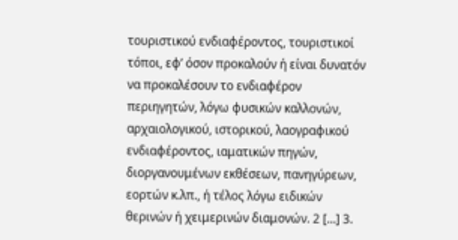τουριστικού ενδιαφέροντος, τουριστικοί τόποι, εφ’ όσον προκαλούν ή είναι δυνατόν να προκαλέσουν το ενδιαφέρον περιηγητών, λόγω φυσικών καλλονών, αρχαιολογικού, ιστορικού, λαογραφικού ενδιαφέροντος, ιαματικών πηγών, διοργανουμένων εκθέσεων, πανηγύρεων, εορτών κ.λπ., ή τέλος λόγω ειδικών θερινών ή χειμερινών διαμονών. 2 […] 3.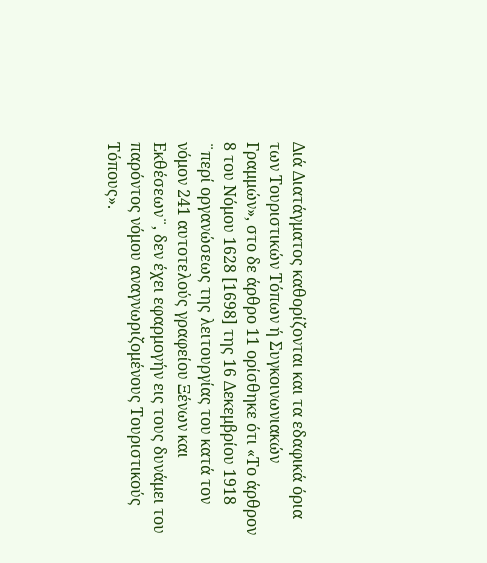Διά Διατάγματος καθορίζονται και τα εδαφικά όρια των Τουριστικών Τόπων ή Συγκοινωνιακών Γραμμών», στο δε άρθρο 11 ορίσθηκε ότι «Το άρθρον 8 του Νόμου 1628 [1698] της 16 Δεκεμβρίου 1918 ¨περί οργανώσεως της λειτουργίας του κατά τον νόμον 241 αυτοτελούς γραφείου Ξένων και Εκθέσεων¨, δεν έχει εφαρμογήν εις τους δυνάμει του παρόντος νόμου αναγνωριζομένους Τουριστικούς Τόπους».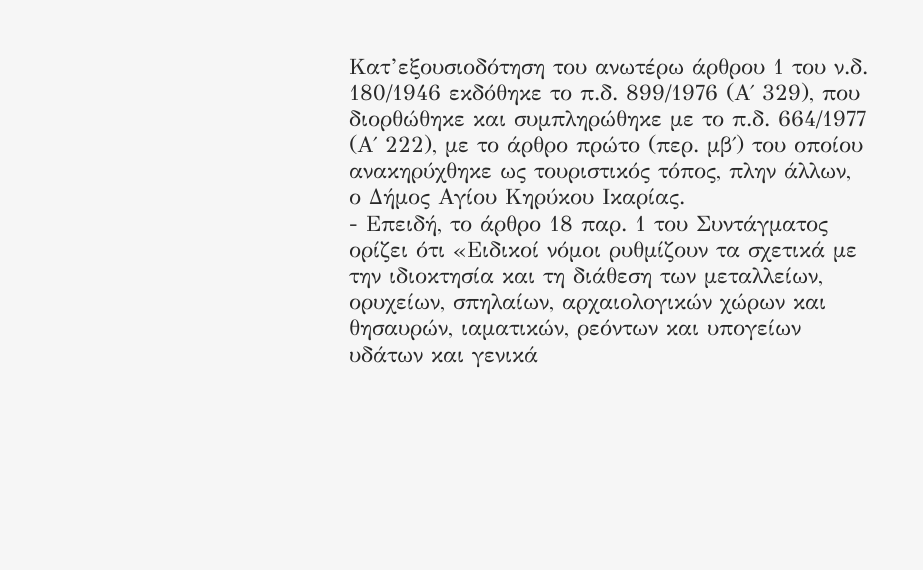Κατ’εξουσιοδότηση του ανωτέρω άρθρου 1 του ν.δ. 180/1946 εκδόθηκε το π.δ. 899/1976 (Α΄ 329), που διορθώθηκε και συμπληρώθηκε με το π.δ. 664/1977 (Α΄ 222), με το άρθρο πρώτο (περ. μβ΄) του οποίου ανακηρύχθηκε ως τουριστικός τόπος, πλην άλλων, ο Δήμος Αγίου Κηρύκου Ικαρίας.
- Επειδή, το άρθρο 18 παρ. 1 του Συντάγματος ορίζει ότι «Ειδικοί νόμοι ρυθμίζουν τα σχετικά με την ιδιοκτησία και τη διάθεση των μεταλλείων, ορυχείων, σπηλαίων, αρχαιολογικών χώρων και θησαυρών, ιαματικών, ρεόντων και υπογείων υδάτων και γενικά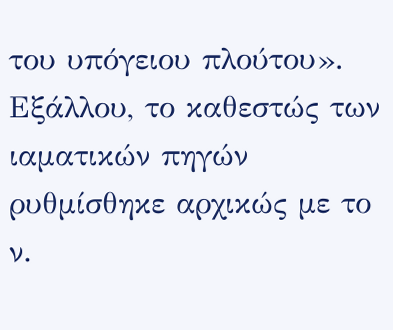του υπόγειου πλούτου». Εξάλλου, το καθεστώς των ιαματικών πηγών ρυθμίσθηκε αρχικώς με το ν.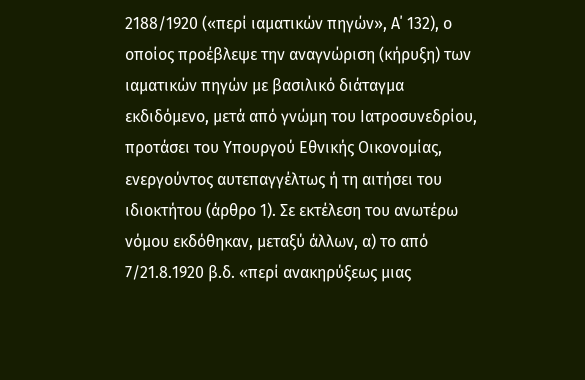2188/1920 («περί ιαματικών πηγών», Α΄ 132), ο οποίος προέβλεψε την αναγνώριση (κήρυξη) των ιαματικών πηγών με βασιλικό διάταγμα εκδιδόμενο, μετά από γνώμη του Ιατροσυνεδρίου, προτάσει του Υπουργού Εθνικής Οικονομίας, ενεργούντος αυτεπαγγέλτως ή τη αιτήσει του ιδιοκτήτου (άρθρο 1). Σε εκτέλεση του ανωτέρω νόμου εκδόθηκαν, μεταξύ άλλων, α) το από 7/21.8.1920 β.δ. «περί ανακηρύξεως μιας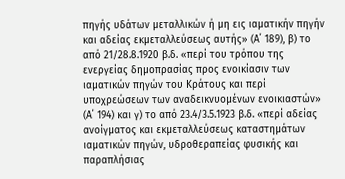πηγής υδάτων μεταλλικών ή μη εις ιαματικήν πηγήν και αδείας εκμεταλλεύσεως αυτής» (Α΄ 189), β) το από 21/28.8.1920 β.δ. «περί του τρόπου της ενεργείας δημοπρασίας προς ενοικίασιν των ιαματικών πηγών του Κράτους και περί υποχρεώσεων των αναδεικνυομένων ενοικιαστών» (Α΄ 194) και γ) το από 23.4/3.5.1923 β.δ. «περί αδείας ανοίγματος και εκμεταλλεύσεως καταστημάτων ιαματικών πηγών, υδροθεραπείας φυσικής και παραπλήσιας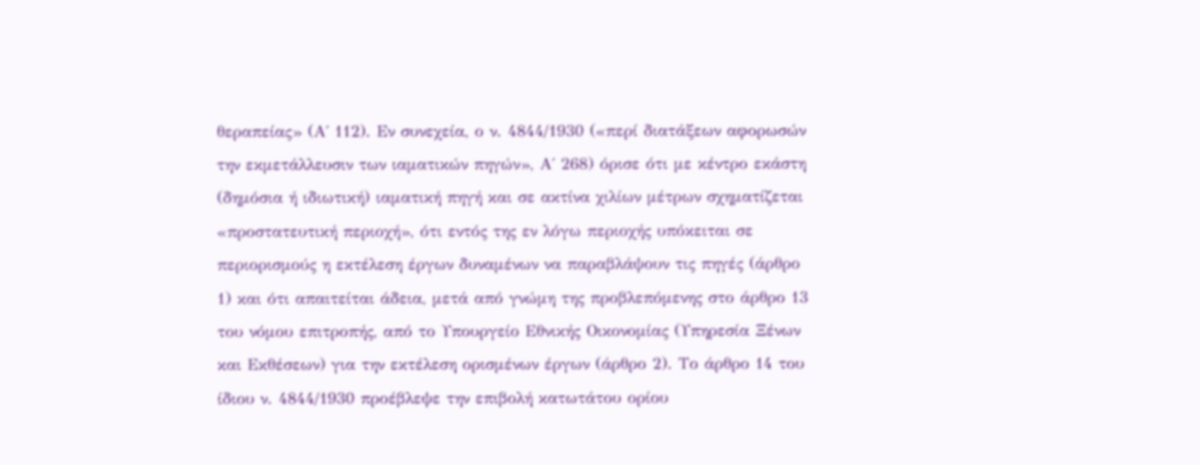θεραπείας» (Α΄ 112). Εν συνεχεία, ο ν. 4844/1930 («περί διατάξεων αφορωσών την εκμετάλλευσιν των ιαματικών πηγών», Α΄ 268) όρισε ότι με κέντρο εκάστη (δημόσια ή ιδιωτική) ιαματική πηγή και σε ακτίνα χιλίων μέτρων σχηματίζεται «προστατευτική περιοχή», ότι εντός της εν λόγω περιοχής υπόκειται σε περιορισμούς η εκτέλεση έργων δυναμένων να παραβλάψουν τις πηγές (άρθρο 1) και ότι απαιτείται άδεια, μετά από γνώμη της προβλεπόμενης στο άρθρο 13 του νόμου επιτροπής, από το Υπουργείο Εθνικής Οικονομίας (Υπηρεσία Ξένων και Εκθέσεων) για την εκτέλεση ορισμένων έργων (άρθρο 2). Το άρθρο 14 του ίδιου ν. 4844/1930 προέβλεψε την επιβολή κατωτάτου ορίου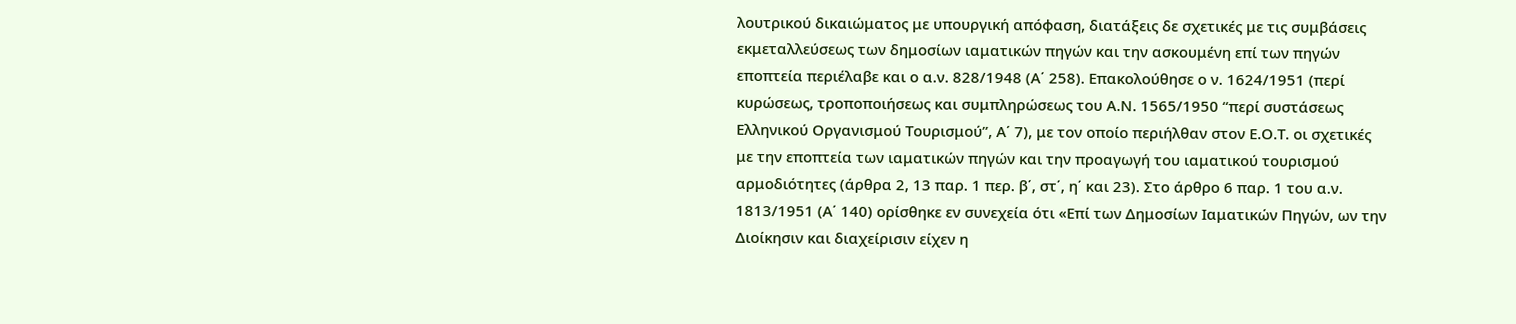λουτρικού δικαιώματος με υπουργική απόφαση, διατάξεις δε σχετικές με τις συμβάσεις εκμεταλλεύσεως των δημοσίων ιαματικών πηγών και την ασκουμένη επί των πηγών εποπτεία περιέλαβε και ο α.ν. 828/1948 (Α΄ 258). Επακολούθησε ο ν. 1624/1951 (περί κυρώσεως, τροποποιήσεως και συμπληρώσεως του Α.Ν. 1565/1950 “περί συστάσεως Ελληνικού Οργανισμού Τουρισμού”, Α΄ 7), με τον οποίο περιήλθαν στον Ε.Ο.Τ. οι σχετικές με την εποπτεία των ιαματικών πηγών και την προαγωγή του ιαματικού τουρισμού αρμοδιότητες (άρθρα 2, 13 παρ. 1 περ. β΄, στ΄, η΄ και 23). Στο άρθρο 6 παρ. 1 του α.ν. 1813/1951 (Α΄ 140) ορίσθηκε εν συνεχεία ότι «Επί των Δημοσίων Ιαματικών Πηγών, ων την Διοίκησιν και διαχείρισιν είχεν η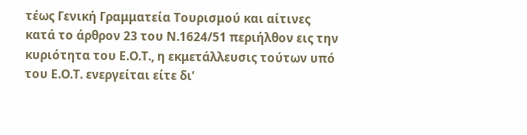τέως Γενική Γραμματεία Τουρισμού και αίτινες κατά το άρθρον 23 του Ν.1624/51 περιήλθον εις την κυριότητα του Ε.Ο.Τ., η εκμετάλλευσις τούτων υπό του Ε.Ο.Τ. ενεργείται είτε δι’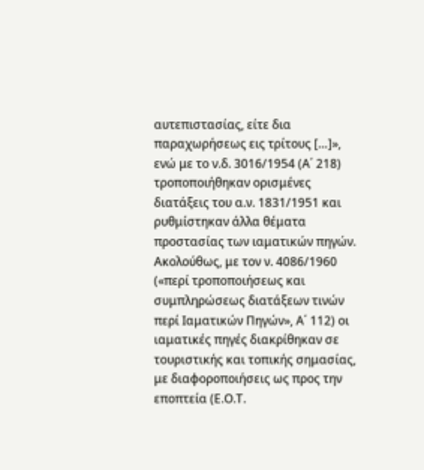αυτεπιστασίας, είτε δια παραχωρήσεως εις τρίτους […]», ενώ με το ν.δ. 3016/1954 (Α΄ 218) τροποποιήθηκαν ορισμένες διατάξεις του α.ν. 1831/1951 και ρυθμίστηκαν άλλα θέματα προστασίας των ιαματικών πηγών. Ακολούθως, με τον ν. 4086/1960 («περί τροποποιήσεως και συμπληρώσεως διατάξεων τινών περί Ιαματικών Πηγών», Α΄ 112) οι ιαματικές πηγές διακρίθηκαν σε τουριστικής και τοπικής σημασίας, με διαφοροποιήσεις ως προς την εποπτεία (Ε.Ο.Τ.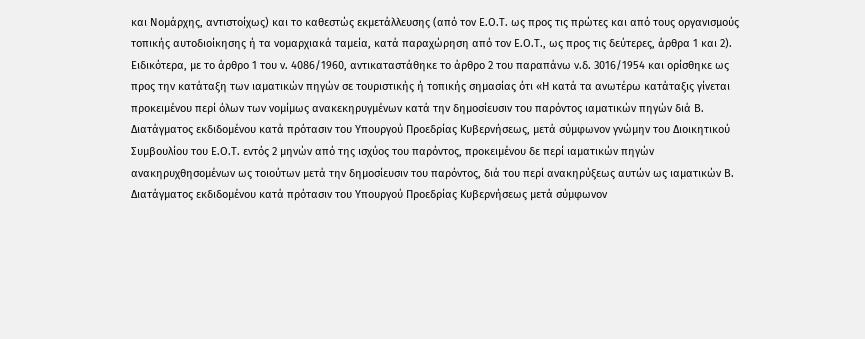και Νομάρχης, αντιστοίχως) και το καθεστώς εκμετάλλευσης (από τον Ε.Ο.Τ. ως προς τις πρώτες και από τους οργανισμούς τοπικής αυτοδιοίκησης ή τα νομαρχιακά ταμεία, κατά παραχώρηση από τον Ε.Ο.Τ., ως προς τις δεύτερες, άρθρα 1 και 2). Ειδικότερα, με το άρθρο 1 του ν. 4086/1960, αντικαταστάθηκε το άρθρο 2 του παραπάνω ν.δ. 3016/1954 και ορίσθηκε ως προς την κατάταξη των ιαματικών πηγών σε τουριστικής ή τοπικής σημασίας ότι «Η κατά τα ανωτέρω κατάταξις γίνεται προκειμένου περί όλων των νομίμως ανακεκηρυγμένων κατά την δημοσίευσιν του παρόντος ιαματικών πηγών διά Β. Διατάγματος εκδιδομένου κατά πρότασιν του Υπουργού Προεδρίας Κυβερνήσεως, μετά σύμφωνον γνώμην του Διοικητικού Συμβουλίου του Ε.Ο.Τ. εντός 2 μηνών από της ισχύος του παρόντος, προκειμένου δε περί ιαματικών πηγών ανακηρυχθησομένων ως τοιούτων μετά την δημοσίευσιν του παρόντος, διά του περί ανακηρύξεως αυτών ως ιαματικών Β. Διατάγματος εκδιδομένου κατά πρότασιν του Υπουργού Προεδρίας Κυβερνήσεως μετά σύμφωνον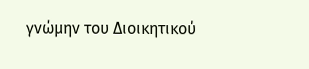γνώμην του Διοικητικού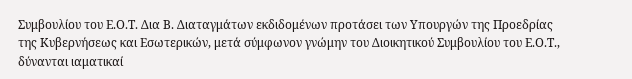Συμβουλίου του Ε.Ο.Τ. Δια Β. Διαταγμάτων εκδιδομένων προτάσει των Υπουργών της Προεδρίας της Κυβερνήσεως και Εσωτερικών, μετά σύμφωνον γνώμην του Διοικητικού Συμβουλίου του Ε.Ο.Τ., δύνανται ιαματικαί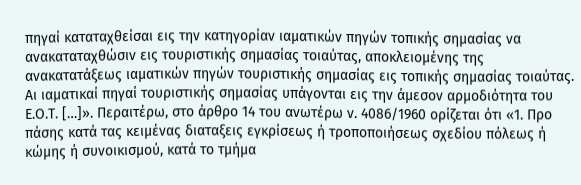πηγαί καταταχθείσαι εις την κατηγορίαν ιαματικών πηγών τοπικής σημασίας να ανακαταταχθώσιν εις τουριστικής σημασίας τοιαύτας, αποκλειομένης της ανακατατάξεως ιαματικών πηγών τουριστικής σημασίας εις τοπικής σημασίας τοιαύτας. Αι ιαματικαί πηγαί τουριστικής σημασίας υπάγονται εις την άμεσον αρμοδιότητα του Ε.Ο.Τ. […]». Περαιτέρω, στο άρθρο 14 του ανωτέρω ν. 4086/1960 ορίζεται ότι «1. Προ πάσης κατά τας κειμένας διαταξεις εγκρίσεως ή τροποποιήσεως σχεδίου πόλεως ή κώμης ή συνοικισμού, κατά το τμήμα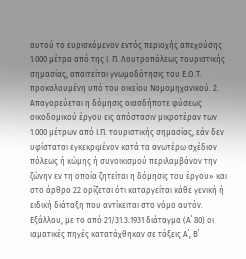αυτού το ευρισκόμενον εντός περιοχής απεχούσης 1.000 μέτρα από της Ι. Π. Λουτροπόλεως τουριστικής σημασίας, απαιτείται γνωμοδότησις του Ε.Ο.Τ. προκαλουμένη υπό του οικείου Νομομηχανικού. 2. Απαγορεύεται η δόμησις οιασδήποτε φύσεως οικοδομικού έργου εις απόστασιν μικροτέραν των 1.000 μέτρων από Ι.Π. τουριστικής σημασίας, εάν δεν υφίσταται εγκεκριμένον κατά τα ανωτέρω σχέδιον πόλεως ή κώμης ή συνοικισμού περιλαμβάνον την ζώνην εν τη οποία ζητείται η δόμησις του έργου» και στο άρθρο 22 ορίζεται ότι καταργείται κάθε γενική ή ειδική διάταξη που αντίκειται στο νόμο αυτόν. Εξάλλου, με το από 21/31.3.1931 διάταγμα (Α΄ 80) οι ιαματικές πηγές κατατάχθηκαν σε τάξεις Α΄, Β΄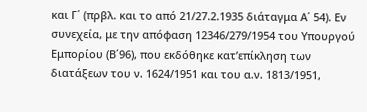και Γ΄ (πρβλ. και το από 21/27.2.1935 διάταγμα Α΄ 54). Εν συνεχεία, με την απόφαση 12346/279/1954 του Υπουργού Εμπορίου (Β΄96), που εκδόθηκε κατ’επίκληση των διατάξεων του ν. 1624/1951 και του α.ν. 1813/1951,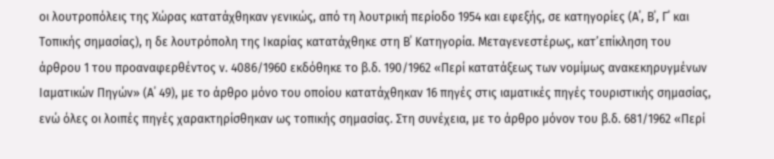οι λουτροπόλεις της Χώρας κατατάχθηκαν γενικώς, από τη λουτρική περίοδο 1954 και εφεξής, σε κατηγορίες (Α΄, Β΄, Γ΄ και Τοπικής σημασίας), η δε λουτρόπολη της Ικαρίας κατατάχθηκε στη Β΄ Κατηγορία. Μεταγενεστέρως, κατ’επίκληση του άρθρου 1 του προαναφερθέντος ν. 4086/1960 εκδόθηκε το β.δ. 190/1962 «Περί κατατάξεως των νομίμως ανακεκηρυγμένων Ιαματικών Πηγών» (Α΄ 49), με το άρθρο μόνο του οποίου κατατάχθηκαν 16 πηγές στις ιαματικές πηγές τουριστικής σημασίας, ενώ όλες οι λοιπές πηγές χαρακτηρίσθηκαν ως τοπικής σημασίας. Στη συνέχεια, με το άρθρο μόνον του β.δ. 681/1962 «Περί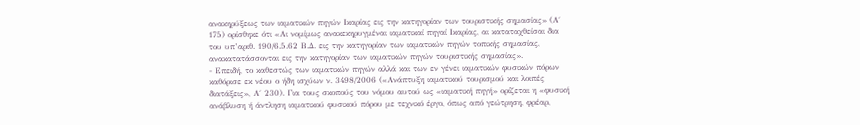ανακηρύξεως των ιαματικών πηγών Ικαρίας εις την κατηγορίαν των τουριστικής σημασίας» (Α΄ 175) ορίσθηκε ότι «Αι νομίμως ανακεκηρυγμέναι ιαματικαί πηγαί Ικαρίας, αι καταταχθείσαι δια του υπ’αριθ. 190/6.5.62 Β.Δ. εις την κατηγορίαν των ιαματικών πηγών τοπικής σημασίας, ανακατατάσσονται εις την κατηγορίαν των ιαματικών πηγών τουριστικής σημασίας».
- Επειδή, το καθεστώς των ιαματικών πηγών αλλά και των εν γένει ιαματικών φυσικών πόρων καθόρισε εκ νέου ο ήδη ισχύων ν. 3498/2006 («Ανάπτυξη ιαματικού τουρισμού και λοιπές διατάξεις», Α΄ 230). Για τους σκοπούς του νόμου αυτού ως «ιαματική πηγή» ορίζεται η «φυσική ανάβλυση ή άντληση ιαματικού φυσικού πόρου με τεχνικό έργο, όπως από γεώτρηση, φρέαρ,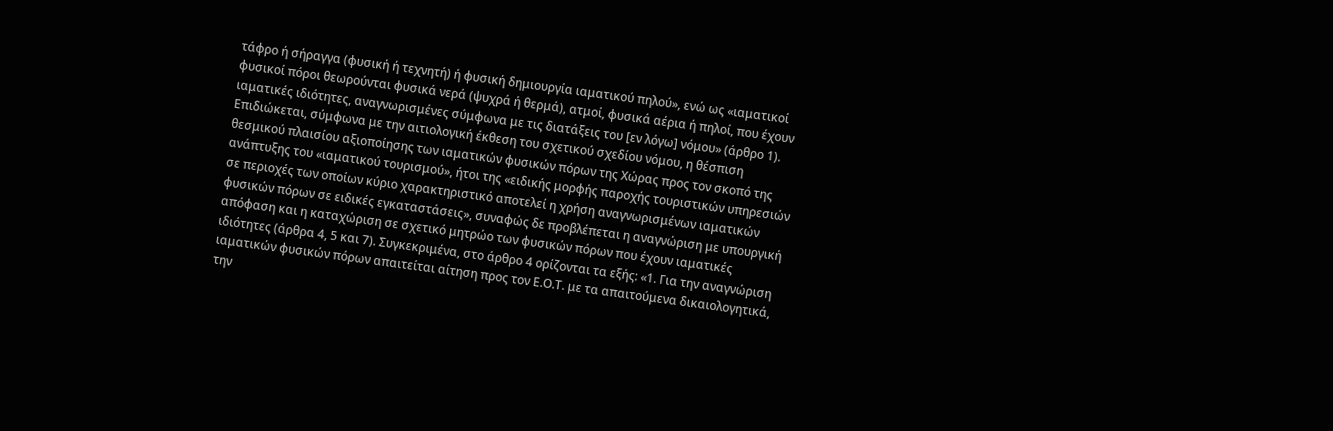τάφρο ή σήραγγα (φυσική ή τεχνητή) ή φυσική δημιουργία ιαματικού πηλού», ενώ ως «ιαματικοί φυσικοί πόροι θεωρούνται φυσικά νερά (ψυχρά ή θερμά), ατμοί, φυσικά αέρια ή πηλοί, που έχουν ιαματικές ιδιότητες, αναγνωρισμένες σύμφωνα με τις διατάξεις του [εν λόγω] νόμου» (άρθρο 1). Επιδιώκεται, σύμφωνα με την αιτιολογική έκθεση του σχετικού σχεδίου νόμου, η θέσπιση θεσμικού πλαισίου αξιοποίησης των ιαματικών φυσικών πόρων της Χώρας προς τον σκοπό της ανάπτυξης του «ιαματικού τουρισμού», ήτοι της «ειδικής μορφής παροχής τουριστικών υπηρεσιών σε περιοχές των οποίων κύριο χαρακτηριστικό αποτελεί η χρήση αναγνωρισμένων ιαματικών φυσικών πόρων σε ειδικές εγκαταστάσεις», συναφώς δε προβλέπεται η αναγνώριση με υπουργική απόφαση και η καταχώριση σε σχετικό μητρώο των φυσικών πόρων που έχουν ιαματικές ιδιότητες (άρθρα 4, 5 και 7). Συγκεκριμένα, στο άρθρο 4 ορίζονται τα εξής: «1. Για την αναγνώριση ιαματικών φυσικών πόρων απαιτείται αίτηση προς τον Ε.Ο.Τ. με τα απαιτούμενα δικαιολογητικά, την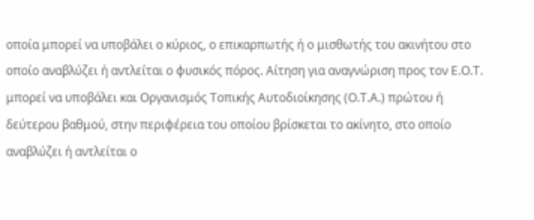οποία μπορεί να υποβάλει ο κύριος, ο επικαρπωτής ή ο μισθωτής του ακινήτου στο οποίο αναβλύζει ή αντλείται ο φυσικός πόρος. Αίτηση για αναγνώριση προς τον Ε.Ο.Τ. μπορεί να υποβάλει και Οργανισμός Τοπικής Αυτοδιοίκησης (Ο.Τ.Α.) πρώτου ή δεύτερου βαθμού, στην περιφέρεια του οποίου βρίσκεται το ακίνητο, στο οποίο αναβλύζει ή αντλείται ο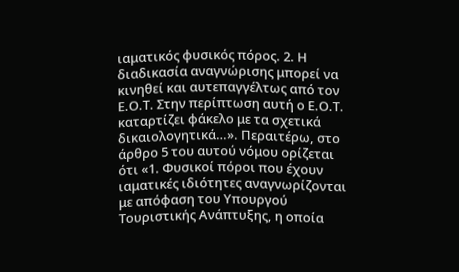ιαματικός φυσικός πόρος. 2. Η διαδικασία αναγνώρισης μπορεί να κινηθεί και αυτεπαγγέλτως από τον Ε.Ο.Τ. Στην περίπτωση αυτή ο Ε.Ο.Τ. καταρτίζει φάκελο με τα σχετικά δικαιολογητικά…». Περαιτέρω, στο άρθρο 5 του αυτού νόμου ορίζεται ότι «1. Φυσικοί πόροι που έχουν ιαματικές ιδιότητες αναγνωρίζονται με απόφαση του Υπουργού Τουριστικής Ανάπτυξης, η οποία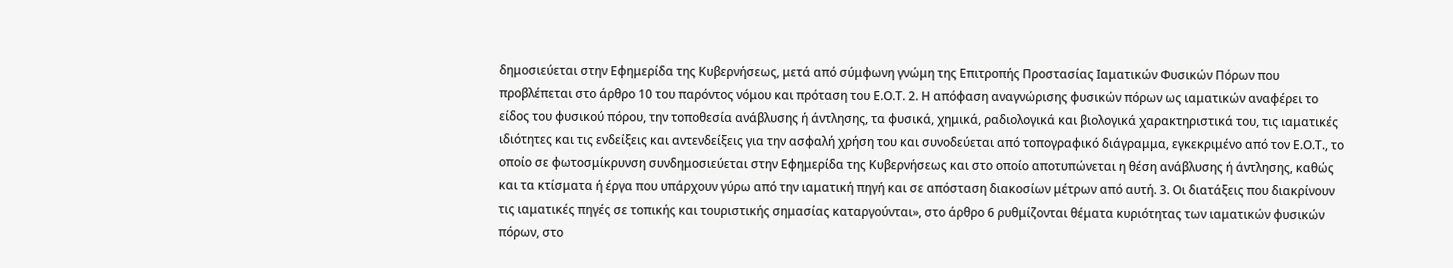δημοσιεύεται στην Εφημερίδα της Κυβερνήσεως, μετά από σύμφωνη γνώμη της Επιτροπής Προστασίας Ιαματικών Φυσικών Πόρων που προβλέπεται στο άρθρο 10 του παρόντος νόμου και πρόταση του Ε.Ο.Τ. 2. Η απόφαση αναγνώρισης φυσικών πόρων ως ιαματικών αναφέρει το είδος του φυσικού πόρου, την τοποθεσία ανάβλυσης ή άντλησης, τα φυσικά, χημικά, ραδιολογικά και βιολογικά χαρακτηριστικά του, τις ιαματικές ιδιότητες και τις ενδείξεις και αντενδείξεις για την ασφαλή χρήση του και συνοδεύεται από τοπογραφικό διάγραμμα, εγκεκριμένο από τον Ε.Ο.Τ., το οποίο σε φωτοσμίκρυνση συνδημοσιεύεται στην Εφημερίδα της Κυβερνήσεως και στο οποίο αποτυπώνεται η θέση ανάβλυσης ή άντλησης, καθώς και τα κτίσματα ή έργα που υπάρχουν γύρω από την ιαματική πηγή και σε απόσταση διακοσίων μέτρων από αυτή. 3. Οι διατάξεις που διακρίνουν τις ιαματικές πηγές σε τοπικής και τουριστικής σημασίας καταργούνται», στο άρθρο 6 ρυθμίζονται θέματα κυριότητας των ιαματικών φυσικών πόρων, στο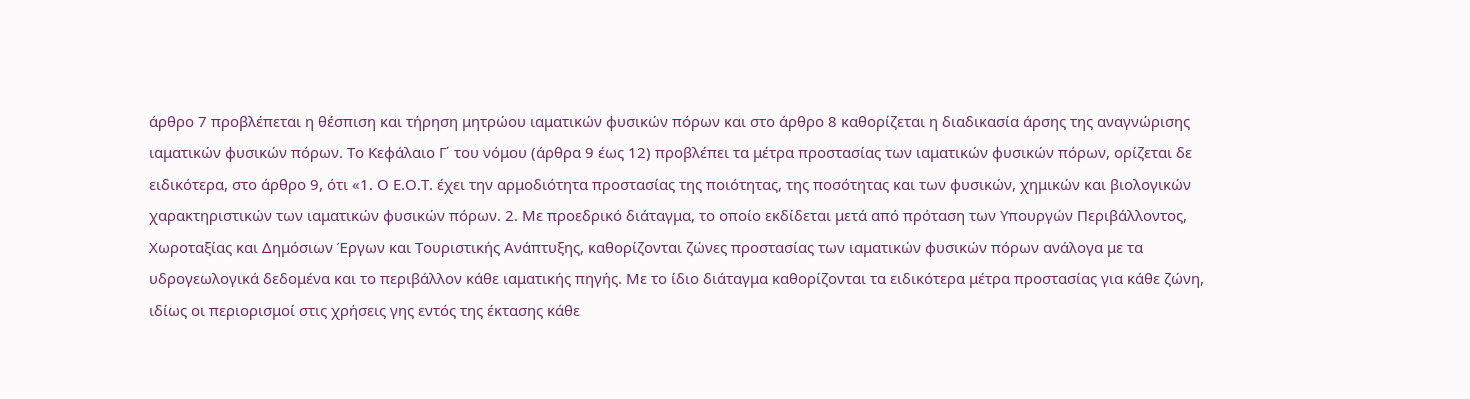άρθρο 7 προβλέπεται η θέσπιση και τήρηση μητρώου ιαματικών φυσικών πόρων και στο άρθρο 8 καθορίζεται η διαδικασία άρσης της αναγνώρισης ιαματικών φυσικών πόρων. Το Κεφάλαιο Γ΄ του νόμου (άρθρα 9 έως 12) προβλέπει τα μέτρα προστασίας των ιαματικών φυσικών πόρων, ορίζεται δε ειδικότερα, στο άρθρο 9, ότι «1. Ο Ε.Ο.Τ. έχει την αρμοδιότητα προστασίας της ποιότητας, της ποσότητας και των φυσικών, χημικών και βιολογικών χαρακτηριστικών των ιαματικών φυσικών πόρων. 2. Με προεδρικό διάταγμα, το οποίο εκδίδεται μετά από πρόταση των Υπουργών Περιβάλλοντος, Χωροταξίας και Δημόσιων Έργων και Τουριστικής Ανάπτυξης, καθορίζονται ζώνες προστασίας των ιαματικών φυσικών πόρων ανάλογα με τα υδρογεωλογικά δεδομένα και το περιβάλλον κάθε ιαματικής πηγής. Με το ίδιο διάταγμα καθορίζονται τα ειδικότερα μέτρα προστασίας για κάθε ζώνη, ιδίως οι περιορισμοί στις χρήσεις γης εντός της έκτασης κάθε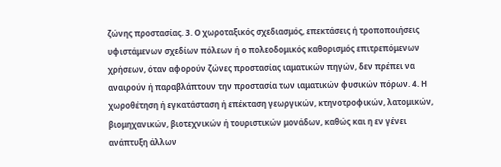ζώνης προστασίας. 3. Ο χωροταξικός σχεδιασμός, επεκτάσεις ή τροποποιήσεις υφιστάμενων σχεδίων πόλεων ή ο πολεοδομικός καθορισμός επιτρεπόμενων χρήσεων, όταν αφορούν ζώνες προστασίας ιαματικών πηγών, δεν πρέπει να αναιρούν ή παραβλάπτουν την προστασία των ιαματικών φυσικών πόρων. 4. Η χωροθέτηση ή εγκατάσταση ή επέκταση γεωργικών, κτηνοτροφικών, λατομικών, βιομηχανικών, βιοτεχνικών ή τουριστικών μονάδων, καθώς και η εν γένει ανάπτυξη άλλων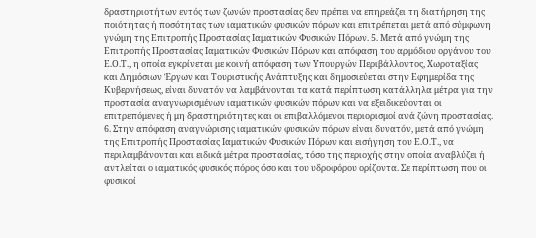δραστηριοτήτων εντός των ζωνών προστασίας δεν πρέπει να επηρεάζει τη διατήρηση της ποιότητας ή ποσότητας των ιαματικών φυσικών πόρων και επιτρέπεται μετά από σύμφωνη γνώμη της Επιτροπής Προστασίας Ιαματικών Φυσικών Πόρων. 5. Μετά από γνώμη της Επιτροπής Προστασίας Ιαματικών Φυσικών Πόρων και απόφαση του αρμόδιου οργάνου του Ε.Ο.Τ., η οποία εγκρίνεται με κοινή απόφαση των Υπουργών Περιβάλλοντος, Χωροταξίας και Δημόσιων Έργων και Τουριστικής Ανάπτυξης και δημοσιεύεται στην Εφημερίδα της Κυβερνήσεως, είναι δυνατόν να λαμβάνονται τα κατά περίπτωση κατάλληλα μέτρα για την προστασία αναγνωρισμένων ιαματικών φυσικών πόρων και να εξειδικεύονται οι επιτρεπόμενες ή μη δραστηριότητες και οι επιβαλλόμενοι περιορισμοί ανά ζώνη προστασίας. 6. Στην απόφαση αναγνώρισης ιαματικών φυσικών πόρων είναι δυνατόν, μετά από γνώμη της Επιτροπής Προστασίας Ιαματικών Φυσικών Πόρων και εισήγηση του Ε.Ο.Τ., να περιλαμβάνονται και ειδικά μέτρα προστασίας, τόσο της περιοχής στην οποία αναβλύζει ή αντλείται ο ιαματικός φυσικός πόρος όσο και του υδροφόρου ορίζοντα. Σε περίπτωση που οι φυσικοί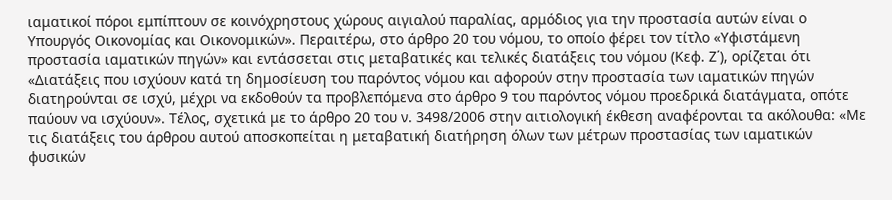ιαματικοί πόροι εμπίπτουν σε κοινόχρηστους χώρους αιγιαλού παραλίας, αρμόδιος για την προστασία αυτών είναι ο Υπουργός Οικονομίας και Οικονομικών». Περαιτέρω, στο άρθρο 20 του νόμου, το οποίο φέρει τον τίτλο «Υφιστάμενη προστασία ιαματικών πηγών» και εντάσσεται στις μεταβατικές και τελικές διατάξεις του νόμου (Κεφ. Ζ΄), ορίζεται ότι «Διατάξεις που ισχύουν κατά τη δημοσίευση του παρόντος νόμου και αφορούν στην προστασία των ιαματικών πηγών διατηρούνται σε ισχύ, μέχρι να εκδοθούν τα προβλεπόμενα στο άρθρο 9 του παρόντος νόμου προεδρικά διατάγματα, οπότε παύουν να ισχύουν». Τέλος, σχετικά με το άρθρο 20 του ν. 3498/2006 στην αιτιολογική έκθεση αναφέρονται τα ακόλουθα: «Με τις διατάξεις του άρθρου αυτού αποσκοπείται η μεταβατική διατήρηση όλων των μέτρων προστασίας των ιαματικών φυσικών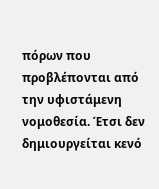πόρων που προβλέπονται από την υφιστάμενη νομοθεσία. Έτσι δεν δημιουργείται κενό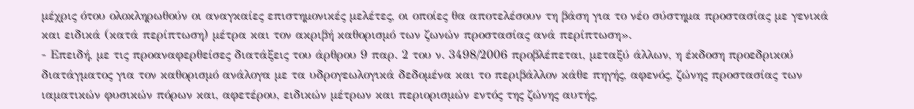μέχρις ότου ολοκληρωθούν οι αναγκαίες επιστημονικές μελέτες, οι οποίες θα αποτελέσουν τη βάση για το νέο σύστημα προστασίας με γενικά και ειδικά (κατά περίπτωση) μέτρα και τον ακριβή καθορισμό των ζωνών προστασίας ανά περίπτωση».
- Επειδή, με τις προαναφερθείσες διατάξεις του άρθρου 9 παρ. 2 του ν. 3498/2006 προβλέπεται, μεταξύ άλλων, η έκδοση προεδρικού διατάγματος για τον καθορισμό ανάλογα με τα υδρογεωλογικά δεδομένα και το περιβάλλον κάθε πηγής, αφενός, ζώνης προστασίας των ιαματικών φυσικών πόρων και, αφετέρου, ειδικών μέτρων και περιορισμών εντός της ζώνης αυτής,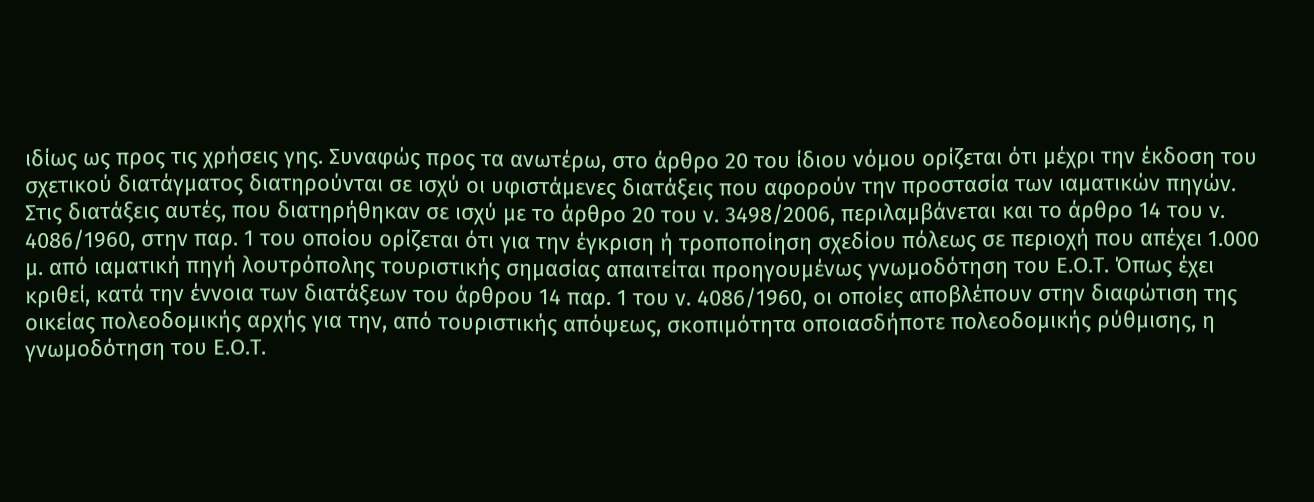ιδίως ως προς τις χρήσεις γης. Συναφώς προς τα ανωτέρω, στο άρθρο 20 του ίδιου νόμου ορίζεται ότι μέχρι την έκδοση του σχετικού διατάγματος διατηρούνται σε ισχύ οι υφιστάμενες διατάξεις που αφορούν την προστασία των ιαματικών πηγών. Στις διατάξεις αυτές, που διατηρήθηκαν σε ισχύ με το άρθρο 20 του ν. 3498/2006, περιλαμβάνεται και το άρθρο 14 του ν. 4086/1960, στην παρ. 1 του οποίου ορίζεται ότι για την έγκριση ή τροποποίηση σχεδίου πόλεως σε περιοχή που απέχει 1.000 μ. από ιαματική πηγή λουτρόπολης τουριστικής σημασίας απαιτείται προηγουμένως γνωμοδότηση του Ε.Ο.Τ. Όπως έχει κριθεί, κατά την έννοια των διατάξεων του άρθρου 14 παρ. 1 του ν. 4086/1960, οι οποίες αποβλέπουν στην διαφώτιση της οικείας πολεοδομικής αρχής για την, από τουριστικής απόψεως, σκοπιμότητα οποιασδήποτε πολεοδομικής ρύθμισης, η γνωμοδότηση του Ε.Ο.Τ.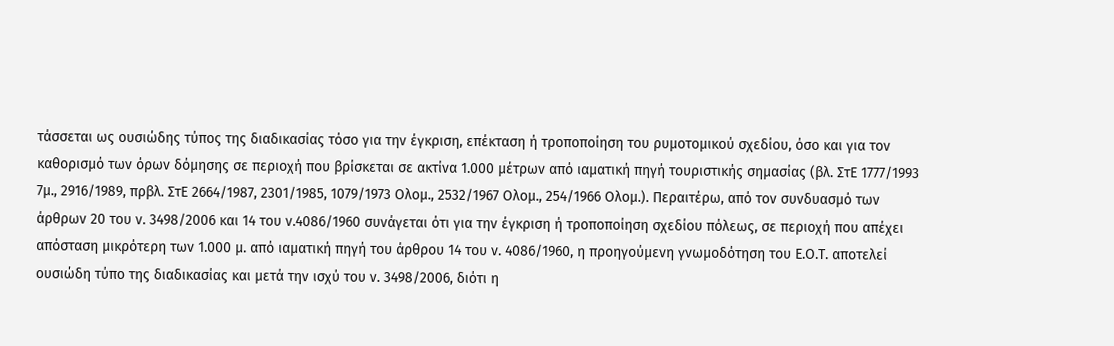τάσσεται ως ουσιώδης τύπος της διαδικασίας τόσο για την έγκριση, επέκταση ή τροποποίηση του ρυμοτομικού σχεδίου, όσο και για τον καθορισμό των όρων δόμησης σε περιοχή που βρίσκεται σε ακτίνα 1.000 μέτρων από ιαματική πηγή τουριστικής σημασίας (βλ. ΣτΕ 1777/1993 7μ., 2916/1989, πρβλ. ΣτΕ 2664/1987, 2301/1985, 1079/1973 Ολομ., 2532/1967 Ολομ., 254/1966 Ολομ.). Περαιτέρω, από τον συνδυασμό των άρθρων 20 του ν. 3498/2006 και 14 του ν.4086/1960 συνάγεται ότι για την έγκριση ή τροποποίηση σχεδίου πόλεως, σε περιοχή που απέχει απόσταση μικρότερη των 1.000 μ. από ιαματική πηγή του άρθρου 14 του ν. 4086/1960, η προηγούμενη γνωμοδότηση του Ε.Ο.Τ. αποτελεί ουσιώδη τύπο της διαδικασίας και μετά την ισχύ του ν. 3498/2006, διότι η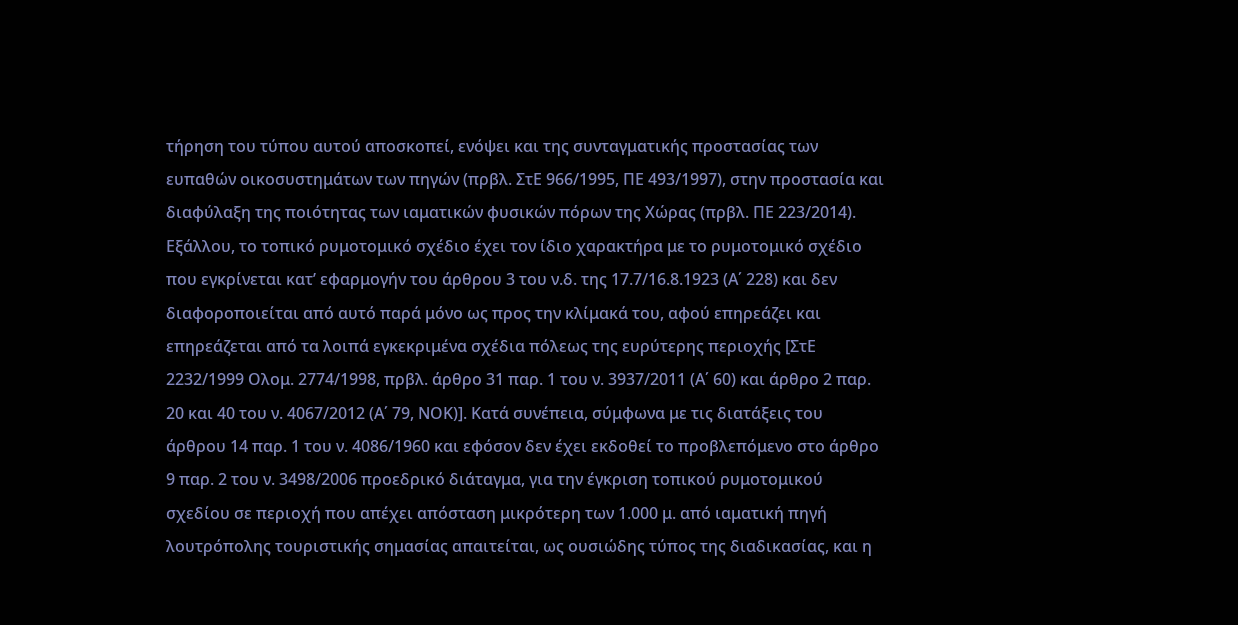τήρηση του τύπου αυτού αποσκοπεί, ενόψει και της συνταγματικής προστασίας των ευπαθών οικοσυστημάτων των πηγών (πρβλ. ΣτΕ 966/1995, ΠΕ 493/1997), στην προστασία και διαφύλαξη της ποιότητας των ιαματικών φυσικών πόρων της Χώρας (πρβλ. ΠΕ 223/2014). Εξάλλου, το τοπικό ρυμοτομικό σχέδιο έχει τον ίδιο χαρακτήρα με το ρυμοτομικό σχέδιο που εγκρίνεται κατ’ εφαρμογήν του άρθρου 3 του ν.δ. της 17.7/16.8.1923 (Α΄ 228) και δεν διαφοροποιείται από αυτό παρά μόνο ως προς την κλίμακά του, αφού επηρεάζει και επηρεάζεται από τα λοιπά εγκεκριμένα σχέδια πόλεως της ευρύτερης περιοχής [ΣτΕ 2232/1999 Ολομ. 2774/1998, πρβλ. άρθρο 31 παρ. 1 του ν. 3937/2011 (Α΄ 60) και άρθρο 2 παρ. 20 και 40 του ν. 4067/2012 (Α΄ 79, ΝΟΚ)]. Κατά συνέπεια, σύμφωνα με τις διατάξεις του άρθρου 14 παρ. 1 του ν. 4086/1960 και εφόσον δεν έχει εκδοθεί το προβλεπόμενο στο άρθρο 9 παρ. 2 του ν. 3498/2006 προεδρικό διάταγμα, για την έγκριση τοπικού ρυμοτομικού σχεδίου σε περιοχή που απέχει απόσταση μικρότερη των 1.000 μ. από ιαματική πηγή λουτρόπολης τουριστικής σημασίας απαιτείται, ως ουσιώδης τύπος της διαδικασίας, και η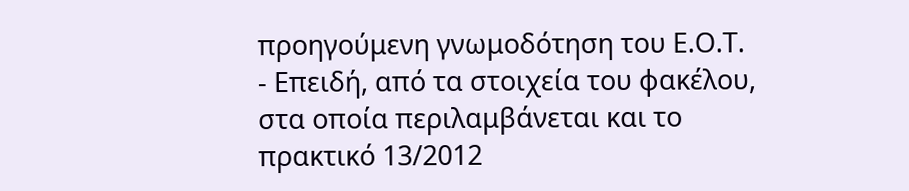προηγούμενη γνωμοδότηση του Ε.Ο.Τ.
- Επειδή, από τα στοιχεία του φακέλου, στα οποία περιλαμβάνεται και το πρακτικό 13/2012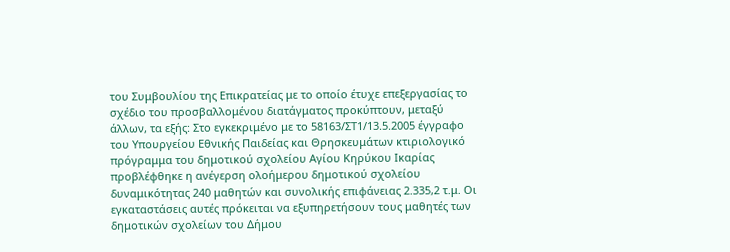του Συμβουλίου της Επικρατείας με το οποίο έτυχε επεξεργασίας το σχέδιο του προσβαλλομένου διατάγματος προκύπτουν, μεταξύ άλλων, τα εξής: Στο εγκεκριμένο με το 58163/ΣΤ1/13.5.2005 έγγραφο του Υπουργείου Εθνικής Παιδείας και Θρησκευμάτων κτιριολογικό πρόγραμμα του δημοτικού σχολείου Αγίου Κηρύκου Ικαρίας προβλέφθηκε η ανέγερση ολοήμερου δημοτικού σχολείου δυναμικότητας 240 μαθητών και συνολικής επιφάνειας 2.335,2 τ.μ. Οι εγκαταστάσεις αυτές πρόκειται να εξυπηρετήσουν τους μαθητές των δημοτικών σχολείων του Δήμου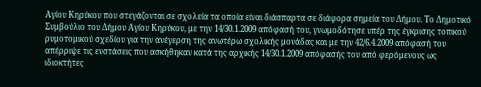Αγίου Κηρύκου που στεγάζονται σε σχολεία τα οποία είναι διάσπαρτα σε διάφορα σημεία του Δήμου. Το Δημοτικό Συμβούλιο του Δήμου Αγίου Κηρύκου, με την 14/30.1.2009 απόφασή του, γνωμοδότησε υπέρ της έγκρισης τοπικού ρυμοτομικού σχεδίου για την ανέγερση της ανωτέρω σχολικής μονάδας και με την 42/6.4.2009 απόφασή του απέρριψε τις ενστάσεις που ασκήθηκαν κατά της αρχικής 14/30.1.2009 απόφασής του από φερόμενους ως ιδιοκτήτες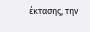έκτασης, την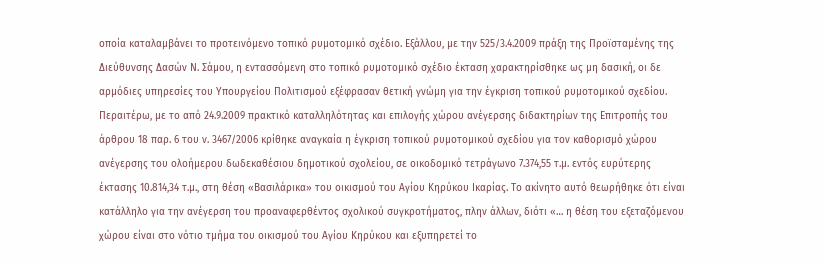οποία καταλαμβάνει το προτεινόμενο τοπικό ρυμοτομικό σχέδιο. Εξάλλου, με την 525/3.4.2009 πράξη της Προϊσταμένης της Διεύθυνσης Δασών Ν. Σάμου, η εντασσόμενη στο τοπικό ρυμοτομικό σχέδιο έκταση χαρακτηρίσθηκε ως μη δασική, οι δε αρμόδιες υπηρεσίες του Υπουργείου Πολιτισμού εξέφρασαν θετική γνώμη για την έγκριση τοπικού ρυμοτομικού σχεδίου. Περαιτέρω, με το από 24.9.2009 πρακτικό καταλληλότητας και επιλογής χώρου ανέγερσης διδακτηρίων της Επιτροπής του άρθρου 18 παρ. 6 του ν. 3467/2006 κρίθηκε αναγκαία η έγκριση τοπικού ρυμοτομικού σχεδίου για τον καθορισμό χώρου ανέγερσης του ολοήμερου δωδεκαθέσιου δημοτικού σχολείου, σε οικοδομικό τετράγωνο 7.374,55 τ.μ. εντός ευρύτερης έκτασης 10.814,34 τ.μ., στη θέση «Βασιλάρικα» του οικισμού του Αγίου Κηρύκου Ικαρίας. Το ακίνητο αυτό θεωρήθηκε ότι είναι κατάλληλο για την ανέγερση του προαναφερθέντος σχολικού συγκροτήματος, πλην άλλων, διότι «… η θέση του εξεταζόμενου χώρου είναι στο νότιο τμήμα του οικισμού του Αγίου Κηρύκου και εξυπηρετεί το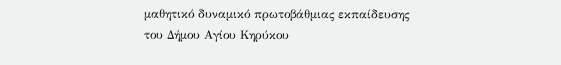μαθητικό δυναμικό πρωτοβάθμιας εκπαίδευσης του Δήμου Αγίου Κηρύκου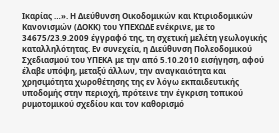Ικαρίας …». Η Διεύθυνση Οικοδομικών και Κτιριοδομικών Κανονισμών (ΔΟΚΚ) του ΥΠΕΧΩΔΕ ενέκρινε, με το 34675/23.9.2009 έγγραφό της, τη σχετική μελέτη γεωλογικής καταλληλότητας. Εν συνεχεία, η Διεύθυνση Πολεοδομικού Σχεδιασμού του ΥΠΕΚΑ με την από 5.10.2010 εισήγηση, αφού έλαβε υπόψη, μεταξύ άλλων, την αναγκαιότητα και χρησιμότητα χωροθέτησης της εν λόγω εκπαιδευτικής υποδομής στην περιοχή, πρότεινε την έγκριση τοπικού ρυμοτομικού σχεδίου και τον καθορισμό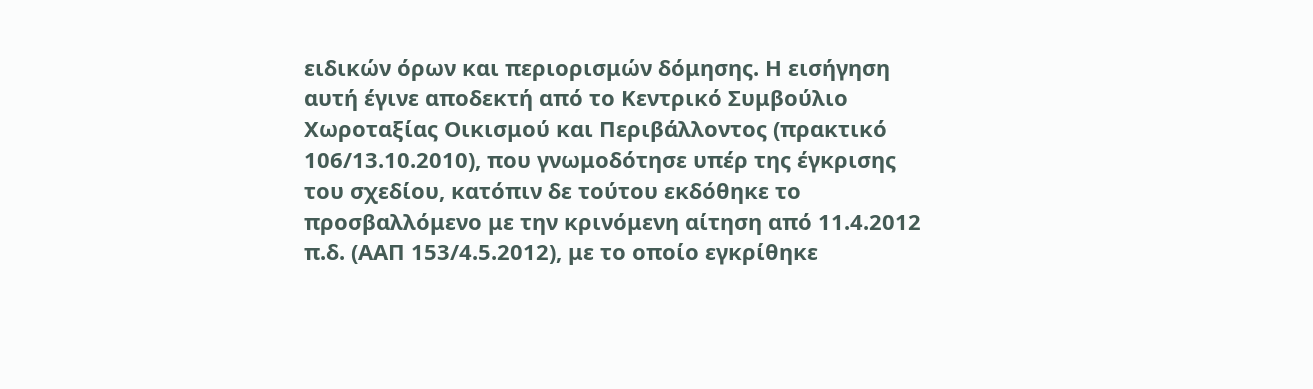ειδικών όρων και περιορισμών δόμησης. Η εισήγηση αυτή έγινε αποδεκτή από το Κεντρικό Συμβούλιο Χωροταξίας Οικισμού και Περιβάλλοντος (πρακτικό 106/13.10.2010), που γνωμοδότησε υπέρ της έγκρισης του σχεδίου, κατόπιν δε τούτου εκδόθηκε το προσβαλλόμενο με την κρινόμενη αίτηση από 11.4.2012 π.δ. (ΑΑΠ 153/4.5.2012), με το οποίο εγκρίθηκε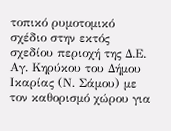τοπικό ρυμοτομικό σχέδιο στην εκτός σχεδίου περιοχή της Δ.Ε. Αγ. Κηρύκου του Δήμου Ικαρίας (Ν. Σάμου) με τον καθορισμό χώρου για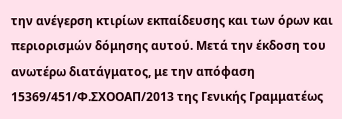την ανέγερση κτιρίων εκπαίδευσης και των όρων και περιορισμών δόμησης αυτού. Μετά την έκδοση του ανωτέρω διατάγματος, με την απόφαση 15369/451/Φ.ΣΧΟΟΑΠ/2013 της Γενικής Γραμματέως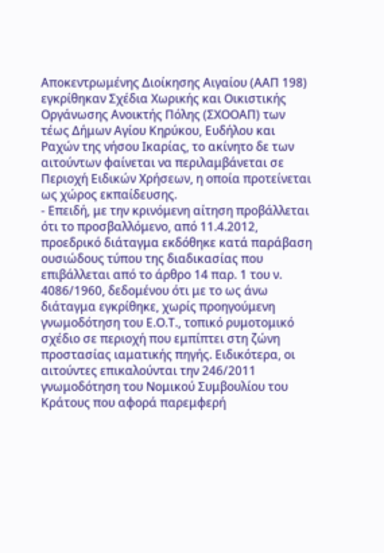Αποκεντρωμένης Διοίκησης Αιγαίου (ΑΑΠ 198) εγκρίθηκαν Σχέδια Χωρικής και Οικιστικής Οργάνωσης Ανοικτής Πόλης (ΣΧΟΟΑΠ) των τέως Δήμων Αγίου Κηρύκου, Ευδήλου και Ραχών της νήσου Ικαρίας, το ακίνητο δε των αιτούντων φαίνεται να περιλαμβάνεται σε Περιοχή Ειδικών Χρήσεων, η οποία προτείνεται ως χώρος εκπαίδευσης.
- Επειδή, με την κρινόμενη αίτηση προβάλλεται ότι το προσβαλλόμενο, από 11.4.2012, προεδρικό διάταγμα εκδόθηκε κατά παράβαση ουσιώδους τύπου της διαδικασίας που επιβάλλεται από το άρθρο 14 παρ. 1 του ν. 4086/1960, δεδομένου ότι με το ως άνω διάταγμα εγκρίθηκε, χωρίς προηγούμενη γνωμοδότηση του Ε.Ο.Τ., τοπικό ρυμοτομικό σχέδιο σε περιοχή που εμπίπτει στη ζώνη προστασίας ιαματικής πηγής. Ειδικότερα, οι αιτούντες επικαλούνται την 246/2011 γνωμοδότηση του Νομικού Συμβουλίου του Κράτους που αφορά παρεμφερή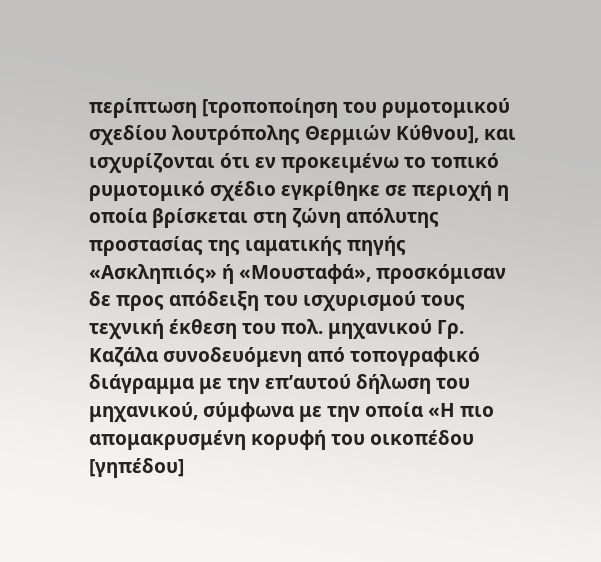περίπτωση [τροποποίηση του ρυμοτομικού σχεδίου λουτρόπολης Θερμιών Κύθνου], και ισχυρίζονται ότι εν προκειμένω το τοπικό ρυμοτομικό σχέδιο εγκρίθηκε σε περιοχή η οποία βρίσκεται στη ζώνη απόλυτης προστασίας της ιαματικής πηγής «Ασκληπιός» ή «Μουσταφά», προσκόμισαν δε προς απόδειξη του ισχυρισμού τους τεχνική έκθεση του πολ. μηχανικού Γρ. Καζάλα συνοδευόμενη από τοπογραφικό διάγραμμα με την επ’αυτού δήλωση του μηχανικού, σύμφωνα με την οποία «Η πιο απομακρυσμένη κορυφή του οικοπέδου [γηπέδου]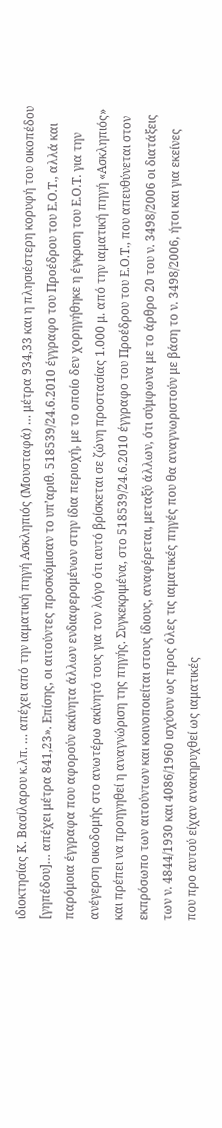ιδιοκτησίας Κ. Βασίλαρου κ.λπ. … απέχει από την ιαματική πηγή Ασκληπιός (Μουσταφά) … μέτρα 934,33 και η πλησιέστερη κορυφή του οικοπέδου [γηπέδου]… απέχει μέτρα 841,23». Επίσης, οι αιτούντες προσκόμισαν το υπ’αριθ. 518539/24.6.2010 έγγραφο του Προέδρου του Ε.Ο.Τ., αλλά και παρόμοια έγγραφα που αφορούν ακίνητα άλλων ενδιαφερομένων στην ίδια περιοχή, με το οποίο δεν χορηγήθηκε η έγκριση του Ε.Ο.Τ. για την ανέγερση οικοδομής στο ανωτέρω ακίνητό τους για τον λόγο ότι αυτό βρίσκεται σε ζώνη προστασίας 1.000 μ. από την ιαματική πηγή «Ασκληπιός» και πρέπει να προηγηθεί η αναγνώριση της πηγής. Συγκεκριμένα, στο 518539/24.6.2010 έγγραφο του Προέδρου του Ε.Ο.Τ., που απευθύνεται στον εκπρόσωπο των αιτούντων και κοινοποιείται στους ίδιους, αναφέρεται, μεταξύ άλλων, ότι σύμφωνα με το άρθρο 20 του ν. 3498/2006 οι διατάξεις των ν. 4844/1930 και 4086/1960 ισχύουν ως προς όλες τις ιαματικές πηγές που θα αναγνωριστούν με βάση το ν. 3498/2006, ήτοι και για εκείνες που προ αυτού είχαν ανακηρυχθεί ως ιαματικές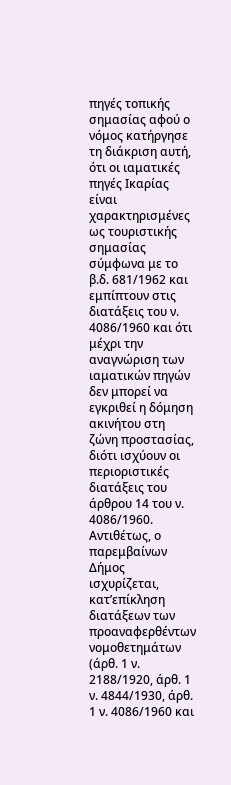πηγές τοπικής σημασίας αφού ο νόμος κατήργησε τη διάκριση αυτή, ότι οι ιαματικές πηγές Ικαρίας είναι χαρακτηρισμένες ως τουριστικής σημασίας σύμφωνα με το β.δ. 681/1962 και εμπίπτουν στις διατάξεις του ν. 4086/1960 και ότι μέχρι την αναγνώριση των ιαματικών πηγών δεν μπορεί να εγκριθεί η δόμηση ακινήτου στη ζώνη προστασίας, διότι ισχύουν οι περιοριστικές διατάξεις του άρθρου 14 του ν. 4086/1960. Αντιθέτως, ο παρεμβαίνων Δήμος ισχυρίζεται, κατ’επίκληση διατάξεων των προαναφερθέντων νομοθετημάτων (άρθ. 1 ν. 2188/1920, άρθ. 1 ν. 4844/1930, άρθ. 1 ν. 4086/1960 και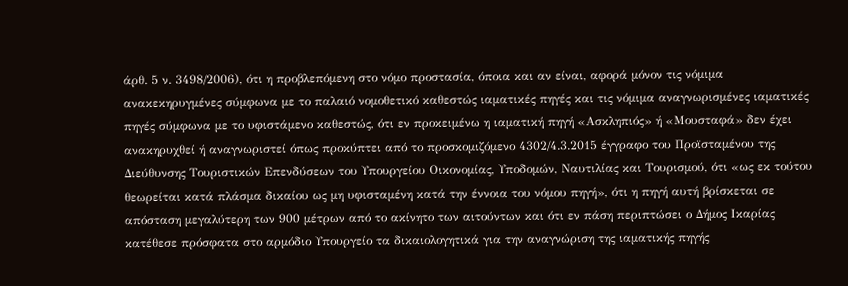άρθ. 5 ν. 3498/2006), ότι η προβλεπόμενη στο νόμο προστασία, όποια και αν είναι, αφορά μόνον τις νόμιμα ανακεκηρυγμένες σύμφωνα με το παλαιό νομοθετικό καθεστώς ιαματικές πηγές και τις νόμιμα αναγνωρισμένες ιαματικές πηγές σύμφωνα με το υφιστάμενο καθεστώς, ότι εν προκειμένω η ιαματική πηγή «Ασκληπιός» ή «Μουσταφά» δεν έχει ανακηρυχθεί ή αναγνωριστεί όπως προκύπτει από το προσκομιζόμενο 4302/4.3.2015 έγγραφο του Προϊσταμένου της Διεύθυνσης Τουριστικών Επενδύσεων του Υπουργείου Οικονομίας, Υποδομών, Ναυτιλίας και Τουρισμού, ότι «ως εκ τούτου θεωρείται κατά πλάσμα δικαίου ως μη υφισταμένη κατά την έννοια του νόμου πηγή», ότι η πηγή αυτή βρίσκεται σε απόσταση μεγαλύτερη των 900 μέτρων από το ακίνητο των αιτούντων και ότι εν πάση περιπτώσει ο Δήμος Ικαρίας κατέθεσε πρόσφατα στο αρμόδιο Υπουργείο τα δικαιολογητικά για την αναγνώριση της ιαματικής πηγής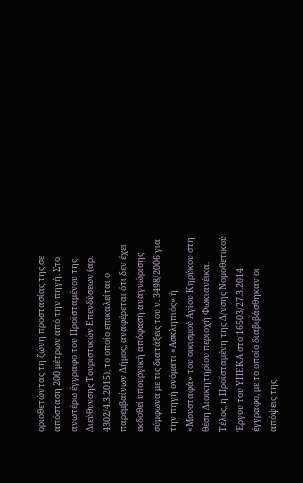οριοθετώντας τη ζώνη προστασίας της σε απόσταση 200 μέτρων από την πηγή. Στο ανωτέρω έγγραφο του Προϊσταμένου της Διεύθυνσης Τουριστικών Επενδύσεων (αρ. 4302/4.3.2015), το οποίο επικαλείται ο παρεμβαίνων Δήμος, αναφέρεται ότι δεν έχει εκδοθεί υπουργική απόφαση αναγνώρισης σύμφωνα με τις διατάξεις του ν. 3498/2006 για την πηγή ονόματι «Ασκληπιός» ή «Μουσταφά» του οικισμού Αγίου Κηρύκου στη θέση Διοικητηρίου περιοχή Φωκιανέικα. Τέλος, η Προϊσταμένη της Δ/νσης Νομοθετικού Έργου του ΥΠΕΚΑ στο 16503/27.3.2014 έγγραφο, με το οποίο διαβιβάσθηκαν οι απόψεις της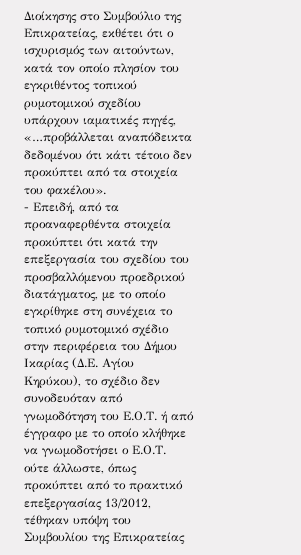Διοίκησης στο Συμβούλιο της Επικρατείας, εκθέτει ότι ο ισχυρισμός των αιτούντων, κατά τον οποίο πλησίον του εγκριθέντος τοπικού ρυμοτομικού σχεδίου υπάρχουν ιαματικές πηγές, «…προβάλλεται αναπόδεικτα δεδομένου ότι κάτι τέτοιο δεν προκύπτει από τα στοιχεία του φακέλου».
- Επειδή, από τα προαναφερθέντα στοιχεία προκύπτει ότι κατά την επεξεργασία του σχεδίου του προσβαλλόμενου προεδρικού διατάγματος, με το οποίο εγκρίθηκε στη συνέχεια το τοπικό ρυμοτομικό σχέδιο στην περιφέρεια του Δήμου Ικαρίας (Δ.Ε. Αγίου Κηρύκου), το σχέδιο δεν συνοδευόταν από γνωμοδότηση του Ε.Ο.Τ. ή από έγγραφο με το οποίο κλήθηκε να γνωμοδοτήσει ο Ε.Ο.Τ. ούτε άλλωστε, όπως προκύπτει από το πρακτικό επεξεργασίας 13/2012, τέθηκαν υπόψη του Συμβουλίου της Επικρατείας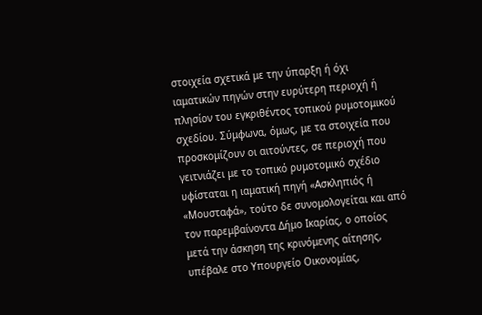στοιχεία σχετικά με την ύπαρξη ή όχι ιαματικών πηγών στην ευρύτερη περιοχή ή πλησίον του εγκριθέντος τοπικού ρυμοτομικού σχεδίου. Σύμφωνα, όμως, με τα στοιχεία που προσκομίζουν οι αιτούντες, σε περιοχή που γειτνιάζει με το τοπικό ρυμοτομικό σχέδιο υφίσταται η ιαματική πηγή «Ασκληπιός ή «Μουσταφά», τούτο δε συνομολογείται και από τον παρεμβαίνοντα Δήμο Ικαρίας, ο οποίος μετά την άσκηση της κρινόμενης αίτησης, υπέβαλε στο Υπουργείο Οικονομίας,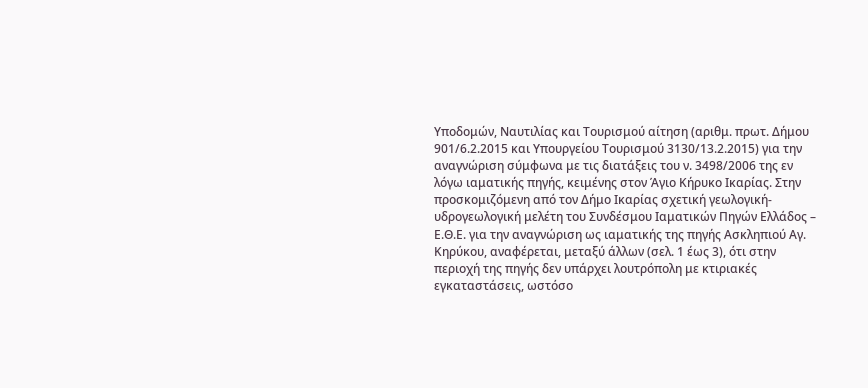Υποδομών, Ναυτιλίας και Τουρισμού αίτηση (αριθμ. πρωτ. Δήμου 901/6.2.2015 και Υπουργείου Τουρισμού 3130/13.2.2015) για την αναγνώριση σύμφωνα με τις διατάξεις του ν. 3498/2006 της εν λόγω ιαματικής πηγής, κειμένης στον Άγιο Κήρυκο Ικαρίας. Στην προσκομιζόμενη από τον Δήμο Ικαρίας σχετική γεωλογική-υδρογεωλογική μελέτη του Συνδέσμου Ιαματικών Πηγών Ελλάδος – Ε.Θ.Ε. για την αναγνώριση ως ιαματικής της πηγής Ασκληπιού Αγ. Κηρύκου, αναφέρεται, μεταξύ άλλων (σελ. 1 έως 3), ότι στην περιοχή της πηγής δεν υπάρχει λουτρόπολη με κτιριακές εγκαταστάσεις, ωστόσο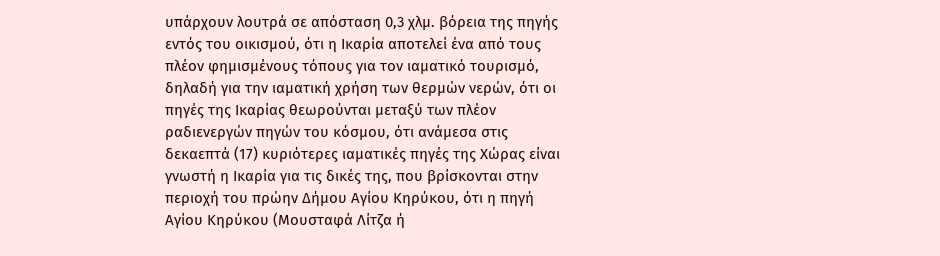υπάρχουν λουτρά σε απόσταση 0,3 χλμ. βόρεια της πηγής εντός του οικισμού, ότι η Ικαρία αποτελεί ένα από τους πλέον φημισμένους τόπους για τον ιαματικό τουρισμό, δηλαδή για την ιαματική χρήση των θερμών νερών, ότι οι πηγές της Ικαρίας θεωρούνται μεταξύ των πλέον ραδιενεργών πηγών του κόσμου, ότι ανάμεσα στις δεκαεπτά (17) κυριότερες ιαματικές πηγές της Χώρας είναι γνωστή η Ικαρία για τις δικές της, που βρίσκονται στην περιοχή του πρώην Δήμου Αγίου Κηρύκου, ότι η πηγή Αγίου Κηρύκου (Μουσταφά Λίτζα ή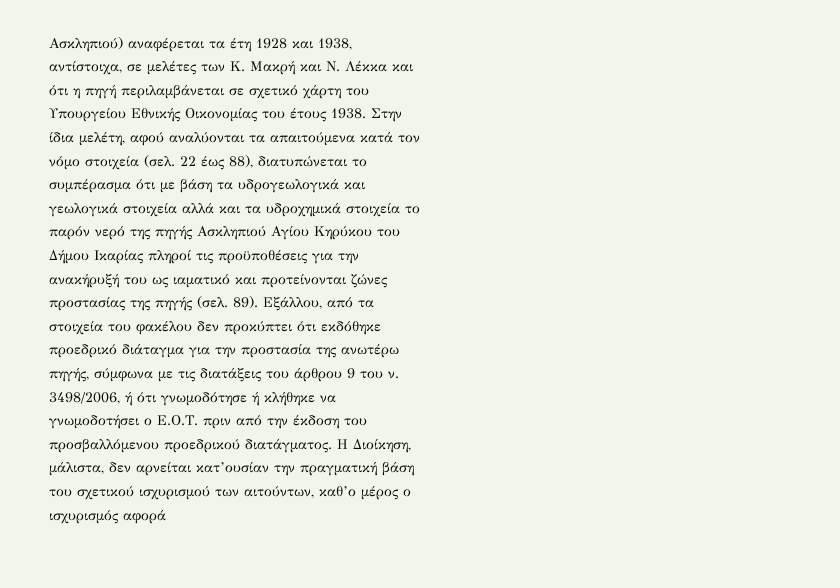Ασκληπιού) αναφέρεται τα έτη 1928 και 1938, αντίστοιχα, σε μελέτες των Κ. Μακρή και Ν. Λέκκα και ότι η πηγή περιλαμβάνεται σε σχετικό χάρτη του Υπουργείου Εθνικής Οικονομίας του έτους 1938. Στην ίδια μελέτη, αφού αναλύονται τα απαιτούμενα κατά τον νόμο στοιχεία (σελ. 22 έως 88), διατυπώνεται το συμπέρασμα ότι με βάση τα υδρογεωλογικά και γεωλογικά στοιχεία αλλά και τα υδροχημικά στοιχεία το παρόν νερό της πηγής Ασκληπιού Αγίου Κηρύκου του Δήμου Ικαρίας πληροί τις προϋποθέσεις για την ανακήρυξή του ως ιαματικό και προτείνονται ζώνες προστασίας της πηγής (σελ. 89). Εξάλλου, από τα στοιχεία του φακέλου δεν προκύπτει ότι εκδόθηκε προεδρικό διάταγμα για την προστασία της ανωτέρω πηγής, σύμφωνα με τις διατάξεις του άρθρου 9 του ν. 3498/2006, ή ότι γνωμοδότησε ή κλήθηκε να γνωμοδοτήσει ο Ε.Ο.Τ. πριν από την έκδοση του προσβαλλόμενου προεδρικού διατάγματος. Η Διοίκηση, μάλιστα, δεν αρνείται κατ’ουσίαν την πραγματική βάση του σχετικού ισχυρισμού των αιτούντων, καθ’ο μέρος ο ισχυρισμός αφορά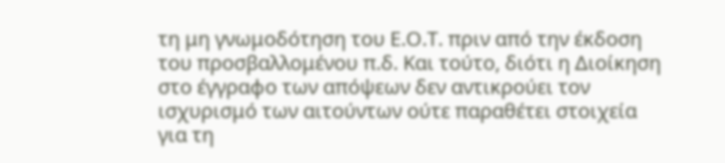τη μη γνωμοδότηση του Ε.Ο.Τ. πριν από την έκδοση του προσβαλλομένου π.δ. Και τούτο, διότι η Διοίκηση στο έγγραφο των απόψεων δεν αντικρούει τον ισχυρισμό των αιτούντων ούτε παραθέτει στοιχεία για τη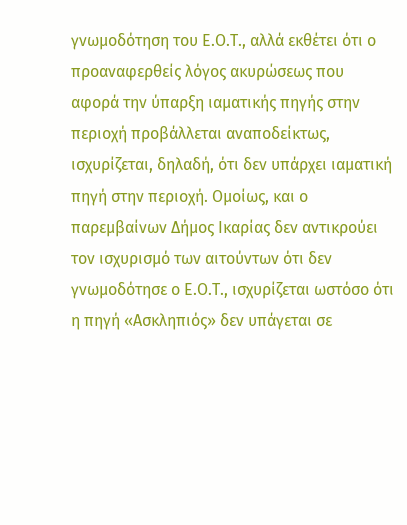γνωμοδότηση του Ε.Ο.Τ., αλλά εκθέτει ότι ο προαναφερθείς λόγος ακυρώσεως που αφορά την ύπαρξη ιαματικής πηγής στην περιοχή προβάλλεται αναποδείκτως, ισχυρίζεται, δηλαδή, ότι δεν υπάρχει ιαματική πηγή στην περιοχή. Ομοίως, και ο παρεμβαίνων Δήμος Ικαρίας δεν αντικρούει τον ισχυρισμό των αιτούντων ότι δεν γνωμοδότησε ο Ε.Ο.Τ., ισχυρίζεται ωστόσο ότι η πηγή «Ασκληπιός» δεν υπάγεται σε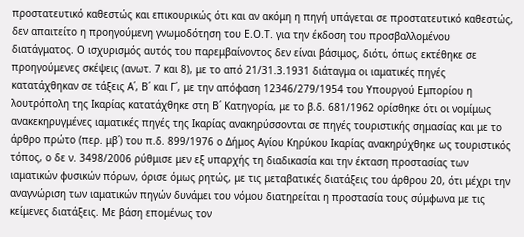προστατευτικό καθεστώς και επικουρικώς ότι και αν ακόμη η πηγή υπάγεται σε προστατευτικό καθεστώς, δεν απαιτείτο η προηγούμενη γνωμοδότηση του Ε.Ο.Τ. για την έκδοση του προσβαλλομένου διατάγματος. Ο ισχυρισμός αυτός του παρεμβαίνοντος δεν είναι βάσιμος, διότι, όπως εκτέθηκε σε προηγούμενες σκέψεις (ανωτ. 7 και 8), με το από 21/31.3.1931 διάταγμα οι ιαματικές πηγές κατατάχθηκαν σε τάξεις Α΄, Β΄ και Γ΄, με την απόφαση 12346/279/1954 του Υπουργού Εμπορίου η λουτρόπολη της Ικαρίας κατατάχθηκε στη Β΄ Κατηγορία, με το β.δ. 681/1962 ορίσθηκε ότι οι νομίμως ανακεκηρυγμένες ιαματικές πηγές της Ικαρίας ανακηρύσσονται σε πηγές τουριστικής σημασίας και με το άρθρο πρώτο (περ. μβ΄) του π.δ. 899/1976 ο Δήμος Αγίου Κηρύκου Ικαρίας ανακηρύχθηκε ως τουριστικός τόπος, ο δε ν. 3498/2006 ρύθμισε μεν εξ υπαρχής τη διαδικασία και την έκταση προστασίας των ιαματικών φυσικών πόρων, όρισε όμως ρητώς, με τις μεταβατικές διατάξεις του άρθρου 20, ότι μέχρι την αναγνώριση των ιαματικών πηγών δυνάμει του νόμου διατηρείται η προστασία τους σύμφωνα με τις κείμενες διατάξεις. Με βάση επομένως τον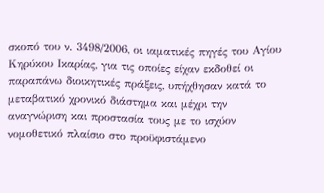σκοπό του ν. 3498/2006, οι ιαματικές πηγές του Αγίου Κηρύκου Ικαρίας, για τις οποίες είχαν εκδοθεί οι παραπάνω διοικητικές πράξεις, υπήχθησαν κατά το μεταβατικό χρονικό διάστημα και μέχρι την αναγνώριση και προστασία τους με το ισχύον νομοθετικό πλαίσιο στο προϋφιστάμενο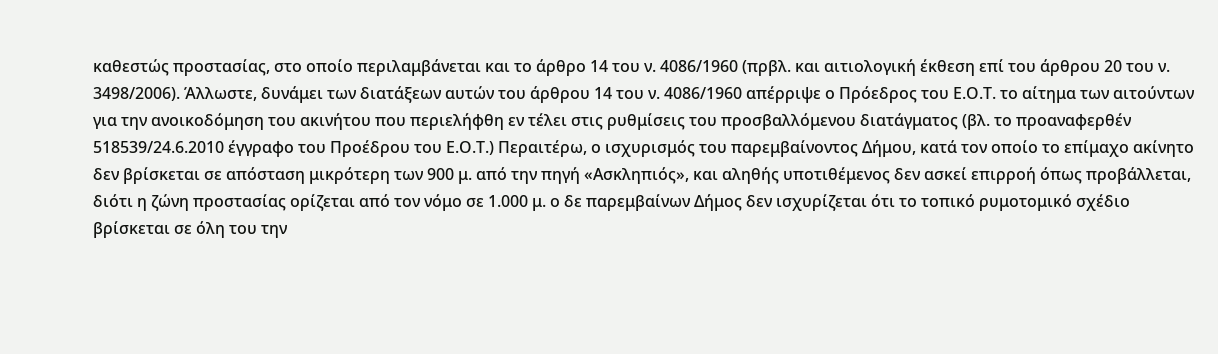καθεστώς προστασίας, στο οποίο περιλαμβάνεται και το άρθρο 14 του ν. 4086/1960 (πρβλ. και αιτιολογική έκθεση επί του άρθρου 20 του ν. 3498/2006). Άλλωστε, δυνάμει των διατάξεων αυτών του άρθρου 14 του ν. 4086/1960 απέρριψε ο Πρόεδρος του Ε.Ο.Τ. το αίτημα των αιτούντων για την ανοικοδόμηση του ακινήτου που περιελήφθη εν τέλει στις ρυθμίσεις του προσβαλλόμενου διατάγματος (βλ. το προαναφερθέν 518539/24.6.2010 έγγραφο του Προέδρου του Ε.Ο.Τ.) Περαιτέρω, ο ισχυρισμός του παρεμβαίνοντος Δήμου, κατά τον οποίο το επίμαχο ακίνητο δεν βρίσκεται σε απόσταση μικρότερη των 900 μ. από την πηγή «Ασκληπιός», και αληθής υποτιθέμενος δεν ασκεί επιρροή όπως προβάλλεται, διότι η ζώνη προστασίας ορίζεται από τον νόμο σε 1.000 μ. ο δε παρεμβαίνων Δήμος δεν ισχυρίζεται ότι το τοπικό ρυμοτομικό σχέδιο βρίσκεται σε όλη του την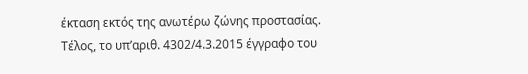έκταση εκτός της ανωτέρω ζώνης προστασίας. Τέλος, το υπ’αριθ. 4302/4.3.2015 έγγραφο του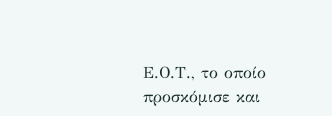Ε.Ο.Τ., το οποίο προσκόμισε και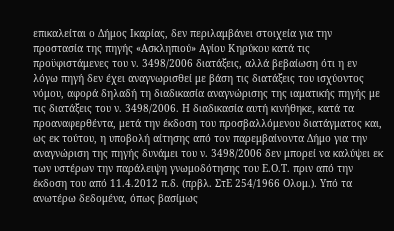επικαλείται ο Δήμος Ικαρίας, δεν περιλαμβάνει στοιχεία για την προστασία της πηγής «Ασκληπιού» Αγίου Κηρύκου κατά τις προϋφιστάμενες του ν. 3498/2006 διατάξεις, αλλά βεβαίωση ότι η εν λόγω πηγή δεν έχει αναγνωρισθεί με βάση τις διατάξεις του ισχύοντος νόμου, αφορά δηλαδή τη διαδικασία αναγνώρισης της ιαματικής πηγής με τις διατάξεις του ν. 3498/2006. Η διαδικασία αυτή κινήθηκε, κατά τα προαναφερθέντα, μετά την έκδοση του προσβαλλόμενου διατάγματος και, ως εκ τούτου, η υποβολή αίτησης από τον παρεμβαίνοντα Δήμο για την αναγνώριση της πηγής δυνάμει του ν. 3498/2006 δεν μπορεί να καλύψει εκ των υστέρων την παράλειψη γνωμοδότησης του Ε.Ο.Τ. πριν από την έκδοση του από 11.4.2012 π.δ. (πρβλ. ΣτΕ 254/1966 Ολομ.). Υπό τα ανωτέρω δεδομένα, όπως βασίμως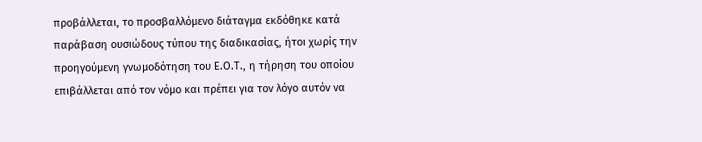προβάλλεται, το προσβαλλόμενο διάταγμα εκδόθηκε κατά παράβαση ουσιώδους τύπου της διαδικασίας, ήτοι χωρίς την προηγούμενη γνωμοδότηση του Ε.Ο.Τ., η τήρηση του οποίου επιβάλλεται από τον νόμο και πρέπει για τον λόγο αυτόν να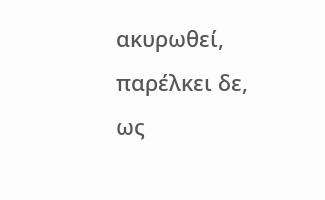ακυρωθεί, παρέλκει δε, ως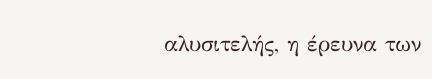αλυσιτελής, η έρευνα των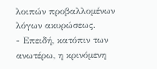λοιπών προβαλλομένων λόγων ακυρώσεως.
- Επειδή, κατόπιν των ανωτέρω, η κρινόμενη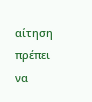αίτηση πρέπει να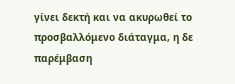γίνει δεκτή και να ακυρωθεί το προσβαλλόμενο διάταγμα, η δε παρέμβαση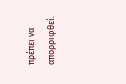πρέπει να απορριφθεί.